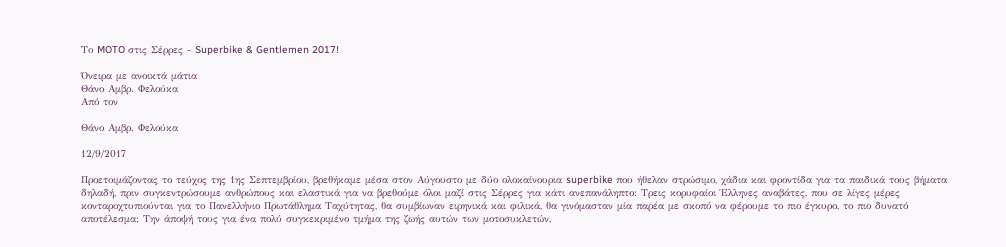Το MOTO στις Σέρρες - Superbike & Gentlemen 2017!

Όνειρα με ανοικτά μάτια
Θάνο Αμβρ. Φελούκα
Από τον

Θάνο Αμβρ. Φελούκα

12/9/2017

Προετοιμάζοντας το τεύχος της 1ης Σεπτεμβρίου, βρεθήκαμε μέσα στον Αύγουστο με δύο ολοκαίνουρια superbike που ήθελαν στρώσιμο, χάδια και φροντίδα για τα παιδικά τους βήματα δηλαδή, πριν συγκεντρώσουμε ανθρώπους και ελαστικά για να βρεθούμε όλοι μαζί στις Σέρρες για κάτι ανεπανάληπτο: Τρεις κορυφαίοι Έλληνες αναβάτες, που σε λίγες μέρες κονταροχτυπιούνται για το Πανελλήνιο Πρωτάθλημα Ταχύτητας, θα συμβίωναν ειρηνικά και φιλικά, θα γινόμασταν μία παρέα με σκοπό να φέρουμε το πιο έγκυρο, το πιο δυνατό αποτέλεσμα: Την άποψή τους για ένα πολύ συγκεκριμένο τμήμα της ζωής αυτών των μοτοσυκλετών,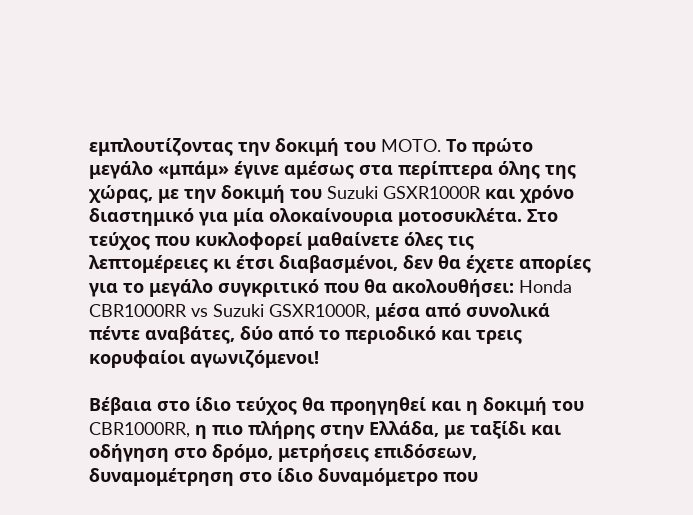εμπλουτίζοντας την δοκιμή του MOTO. Το πρώτο μεγάλο «μπάμ» έγινε αμέσως στα περίπτερα όλης της χώρας, με την δοκιμή του Suzuki GSXR1000R και χρόνο διαστημικό για μία ολοκαίνουρια μοτοσυκλέτα. Στο τεύχος που κυκλοφορεί μαθαίνετε όλες τις λεπτομέρειες κι έτσι διαβασμένοι, δεν θα έχετε απορίες για το μεγάλο συγκριτικό που θα ακολουθήσει: Honda CBR1000RR vs Suzuki GSXR1000R, μέσα από συνολικά πέντε αναβάτες, δύο από το περιοδικό και τρεις κορυφαίοι αγωνιζόμενοι!

Βέβαια στο ίδιο τεύχος θα προηγηθεί και η δοκιμή του CBR1000RR, η πιο πλήρης στην Ελλάδα, με ταξίδι και οδήγηση στο δρόμο, μετρήσεις επιδόσεων, δυναμομέτρηση στο ίδιο δυναμόμετρο που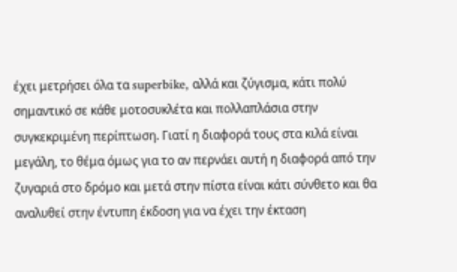έχει μετρήσει όλα τα superbike, αλλά και ζύγισμα, κάτι πολύ σημαντικό σε κάθε μοτοσυκλέτα και πολλαπλάσια στην συγκεκριμένη περίπτωση. Γιατί η διαφορά τους στα κιλά είναι μεγάλη, το θέμα όμως για το αν περνάει αυτή η διαφορά από την ζυγαριά στο δρόμο και μετά στην πίστα είναι κάτι σύνθετο και θα αναλυθεί στην έντυπη έκδοση για να έχει την έκταση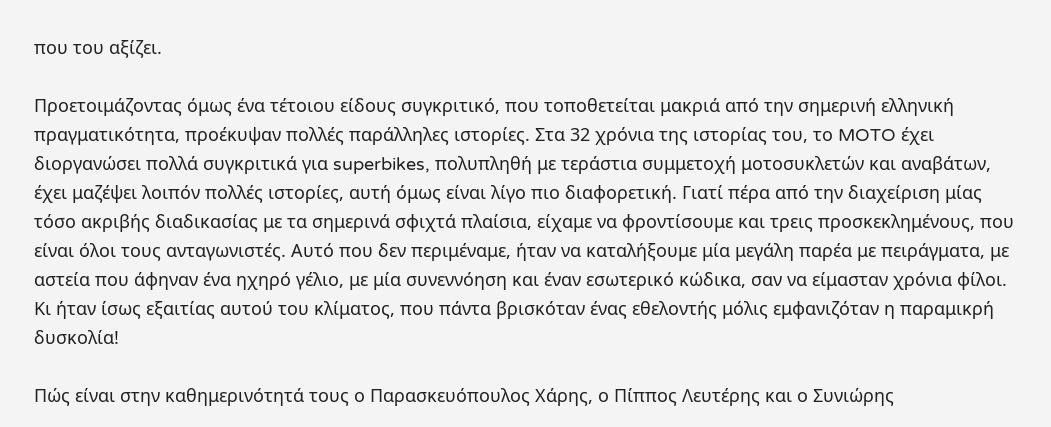που του αξίζει.

Προετοιμάζοντας όμως ένα τέτοιου είδους συγκριτικό, που τοποθετείται μακριά από την σημερινή ελληνική πραγματικότητα, προέκυψαν πολλές παράλληλες ιστορίες. Στα 32 χρόνια της ιστορίας του, το MOTO έχει διοργανώσει πολλά συγκριτικά για superbikes, πολυπληθή με τεράστια συμμετοχή μοτοσυκλετών και αναβάτων, έχει μαζέψει λοιπόν πολλές ιστορίες, αυτή όμως είναι λίγο πιο διαφορετική. Γιατί πέρα από την διαχείριση μίας τόσο ακριβής διαδικασίας με τα σημερινά σφιχτά πλαίσια, είχαμε να φροντίσουμε και τρεις προσκεκλημένους, που είναι όλοι τους ανταγωνιστές. Αυτό που δεν περιμέναμε, ήταν να καταλήξουμε μία μεγάλη παρέα με πειράγματα, με αστεία που άφηναν ένα ηχηρό γέλιο, με μία συνεννόηση και έναν εσωτερικό κώδικα, σαν να είμασταν χρόνια φίλοι. Κι ήταν ίσως εξαιτίας αυτού του κλίματος, που πάντα βρισκόταν ένας εθελοντής μόλις εμφανιζόταν η παραμικρή δυσκολία!

Πώς είναι στην καθημερινότητά τους ο Παρασκευόπουλος Χάρης, ο Πίππος Λευτέρης και ο Συνιώρης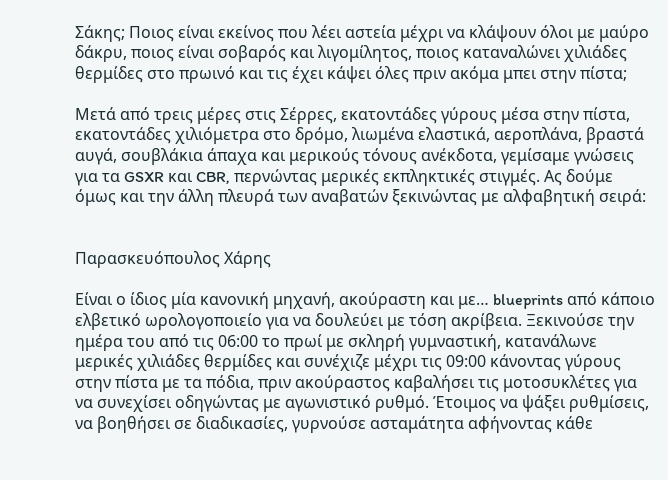Σάκης; Ποιος είναι εκείνος που λέει αστεία μέχρι να κλάψουν όλοι με μαύρο δάκρυ, ποιος είναι σοβαρός και λιγομίλητος, ποιος καταναλώνει χιλιάδες θερμίδες στο πρωινό και τις έχει κάψει όλες πριν ακόμα μπει στην πίστα;

Μετά από τρεις μέρες στις Σέρρες, εκατοντάδες γύρους μέσα στην πίστα, εκατοντάδες χιλιόμετρα στο δρόμο, λιωμένα ελαστικά, αεροπλάνα, βραστά αυγά, σουβλάκια άπαχα και μερικούς τόνους ανέκδοτα, γεμίσαμε γνώσεις για τα GSXR και CBR, περνώντας μερικές εκπληκτικές στιγμές. Ας δούμε όμως και την άλλη πλευρά των αναβατών ξεκινώντας με αλφαβητική σειρά:


Παρασκευόπουλος Χάρης

Είναι ο ίδιος μία κανονική μηχανή, ακούραστη και με… blueprints από κάποιο ελβετικό ωρολογοποιείο για να δουλεύει με τόση ακρίβεια. Ξεκινούσε την ημέρα του από τις 06:00 το πρωί με σκληρή γυμναστική, κατανάλωνε μερικές χιλιάδες θερμίδες και συνέχιζε μέχρι τις 09:00 κάνοντας γύρους στην πίστα με τα πόδια, πριν ακούραστος καβαλήσει τις μοτοσυκλέτες για να συνεχίσει οδηγώντας με αγωνιστικό ρυθμό. Έτοιμος να ψάξει ρυθμίσεις, να βοηθήσει σε διαδικασίες, γυρνούσε ασταμάτητα αφήνοντας κάθε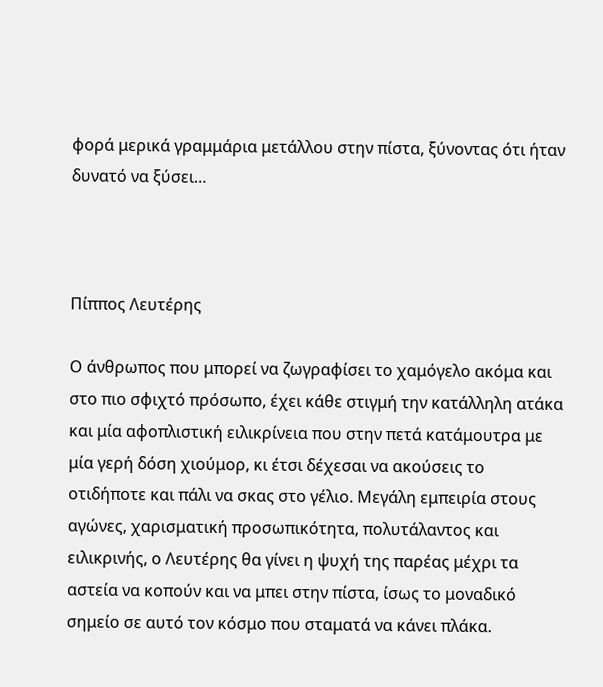φορά μερικά γραμμάρια μετάλλου στην πίστα, ξύνοντας ότι ήταν δυνατό να ξύσει…



Πίππος Λευτέρης

Ο άνθρωπος που μπορεί να ζωγραφίσει το χαμόγελο ακόμα και στο πιο σφιχτό πρόσωπο, έχει κάθε στιγμή την κατάλληλη ατάκα και μία αφοπλιστική ειλικρίνεια που στην πετά κατάμουτρα με μία γερή δόση χιούμορ, κι έτσι δέχεσαι να ακούσεις το οτιδήποτε και πάλι να σκας στο γέλιο. Μεγάλη εμπειρία στους αγώνες, χαρισματική προσωπικότητα, πολυτάλαντος και ειλικρινής, ο Λευτέρης θα γίνει η ψυχή της παρέας μέχρι τα αστεία να κοπούν και να μπει στην πίστα, ίσως το μοναδικό σημείο σε αυτό τον κόσμο που σταματά να κάνει πλάκα.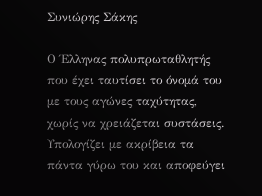Συνιώρης Σάκης

Ο Έλληνας πολυπρωταθλητής που έχει ταυτίσει το όνομά του με τους αγώνες ταχύτητας, χωρίς να χρειάζεται συστάσεις. Υπολογίζει με ακρίβεια τα πάντα γύρω του και αποφεύγει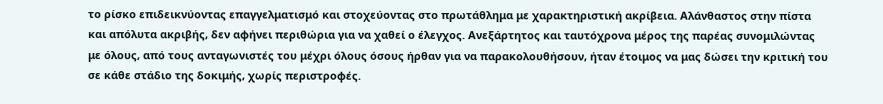το ρίσκο επιδεικνύοντας επαγγελματισμό και στοχεύοντας στο πρωτάθλημα με χαρακτηριστική ακρίβεια. Αλάνθαστος στην πίστα και απόλυτα ακριβής, δεν αφήνει περιθώρια για να χαθεί ο έλεγχος. Ανεξάρτητος και ταυτόχρονα μέρος της παρέας συνομιλώντας με όλους, από τους ανταγωνιστές του μέχρι όλους όσους ήρθαν για να παρακολουθήσουν, ήταν έτοιμος να μας δώσει την κριτική του σε κάθε στάδιο της δοκιμής, χωρίς περιστροφές.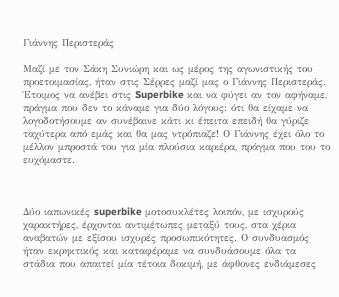Γιάννης Περιστεράς

Μαζί με τον Σάκη Συνιώρη και ως μέρος της αγωνιστικής του προετοιμασίας, ήταν στις Σέρρες μαζί μας ο Γιάννης Περιστεράς. Έτοιμος να ανέβει στις Superbike και να φύγει αν τον αφήναμε, πράγμα που δεν το κάναμε για δύο λόγους: ότι θα είχαμε να λογοδοτήσουμε αν συνέβαινε κάτι κι έπειτα επειδή θα γύριζε ταχύτερα από εμάς και θα μας ντρόπιαζε! Ο Γιάννης έχει όλο το μέλλον μπροστά του για μία πλούσια καριέρα, πράγμα που του το ευχόμαστε.



Δύο ιαπωνικές superbike μοτοσυκλέτες λοιπόν, με ισχυρούς χαρακτήρες, έρχονται αντιμέτωπες μεταξύ τους, στα χέρια αναβατών με εξίσου ισχυρές προσωπικότητες. Ο συνδυασμός ήταν εκρηκτικός και καταφέραμε να συνδυάσουμε όλα τα στάδια που απαιτεί μία τέτοια δοκιμή, με άφθονες ενδιάμεσες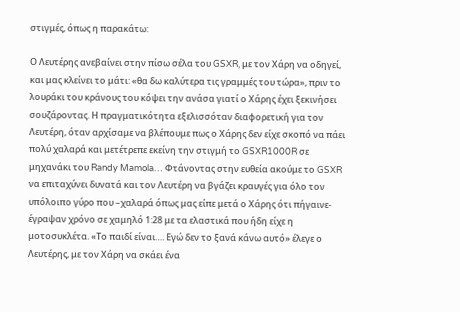στιγμές, όπως η παρακάτω:

Ο Λευτέρης ανεβαίνει στην πίσω σέλα του GSXR, με τον Χάρη να οδηγεί, και μας κλείνει το μάτι: «θα δω καλύτερα τις γραμμές του τώρα», πριν το λουράκι του κράνους του κόψει την ανάσα γιατί ο Χάρης έχει ξεκινήσει σουζάροντας. Η πραγματικότητα εξελισσόταν διαφορετική για τον Λευτέρη, όταν αρχίσαμε να βλέπουμε πως ο Χάρης δεν είχε σκοπό να πάει πολύ χαλαρά και μετέτρεπε εκείνη την στιγμή το GSXR1000R σε μηχανάκι του Randy Mamola… Φτάνοντας στην ευθεία ακούμε το GSXR να επιταχύνει δυνατά και τον Λευτέρη να βγάζει κραυγές για όλο τον υπόλοιπο γύρο που –χαλαρά όπως μας είπε μετά ο Χάρης ότι πήγαινε- έγραψαν χρόνο σε χαμηλό 1:28 με τα ελαστικά που ήδη είχε η μοτοσυκλέτα. «Το παιδί είναι…. Εγώ δεν το ξανά κάνω αυτό» έλεγε ο Λευτέρης, με τον Χάρη να σκάει ένα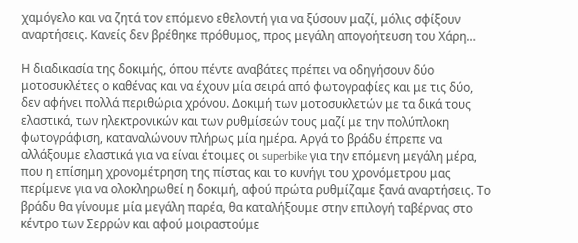χαμόγελο και να ζητά τον επόμενο εθελοντή για να ξύσουν μαζί, μόλις σφίξουν αναρτήσεις. Κανείς δεν βρέθηκε πρόθυμος, προς μεγάλη απογοήτευση του Χάρη…

Η διαδικασία της δοκιμής, όπου πέντε αναβάτες πρέπει να οδηγήσουν δύο μοτοσυκλέτες ο καθένας και να έχουν μία σειρά από φωτογραφίες και με τις δύο, δεν αφήνει πολλά περιθώρια χρόνου. Δοκιμή των μοτοσυκλετών με τα δικά τους ελαστικά, των ηλεκτρονικών και των ρυθμίσεών τους μαζί με την πολύπλοκη φωτογράφιση, καταναλώνουν πλήρως μία ημέρα. Αργά το βράδυ έπρεπε να αλλάξουμε ελαστικά για να είναι έτοιμες οι superbike για την επόμενη μεγάλη μέρα, που η επίσημη χρονομέτρηση της πίστας και το κυνήγι του χρονόμετρου μας περίμενε για να ολοκληρωθεί η δοκιμή, αφού πρώτα ρυθμίζαμε ξανά αναρτήσεις. Το βράδυ θα γίνουμε μία μεγάλη παρέα, θα καταλήξουμε στην επιλογή ταβέρνας στο κέντρο των Σερρών και αφού μοιραστούμε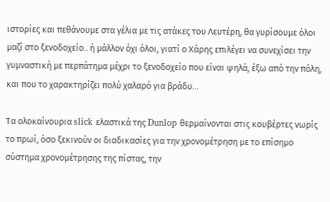ιστορίες και πεθάνουμε στα γέλια με τις ατάκες του Λευτέρη, θα γυρίσουμε όλοι μαζί στο ξενοδοχείο.. ή μάλλον όχι όλοι, γιατί ο Χάρης επιλέγει να συνεχίσει την γυμναστική με περπάτημα μέχρι το ξενοδοχείο που είναι ψηλά, έξω από την πόλη, και που το χαρακτηρίζει πολύ χαλαρό για βράδυ…

Τα ολοκαίνουρια slick ελαστικά της Dunlop θερμαίνονται στις κουβέρτες νωρίς το πρωί, όσο ξεκινούν οι διαδικασίες για την χρονομέτρηση με το επίσημο σύστημα χρονομέτρησης της πίστας, την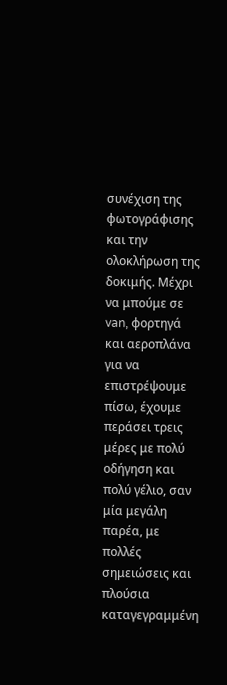συνέχιση της φωτογράφισης και την ολοκλήρωση της δοκιμής. Μέχρι να μπούμε σε van, φορτηγά και αεροπλάνα για να επιστρέψουμε πίσω, έχουμε περάσει τρεις μέρες με πολύ οδήγηση και πολύ γέλιο, σαν μία μεγάλη παρέα, με πολλές σημειώσεις και πλούσια καταγεγραμμένη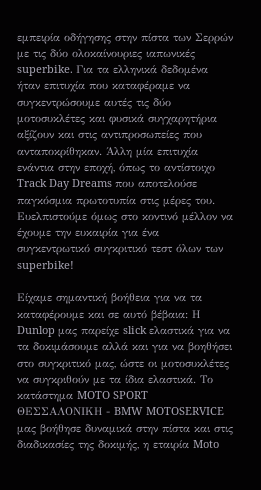εμπειρία οδήγησης στην πίστα των Σερρών με τις δύο ολοκαίνουριες ιαπωνικές superbike. Για τα ελληνικά δεδομένα ήταν επιτυχία που καταφέραμε να συγκεντρώσουμε αυτές τις δύο μοτοσυκλέτες και φυσικά συγχαρητήρια αξίζουν και στις αντιπροσωπείες που ανταποκρίθηκαν. Άλλη μία επιτυχία ενάντια στην εποχή, όπως το αντίστοιχο Track Day Dreams που αποτελούσε παγκόσμια πρωτοτυπία στις μέρες του. Ευελπιστούμε όμως στο κοντινό μέλλον να έχουμε την ευκαιρία για ένα συγκεντρωτικό συγκριτικό τεστ όλων των superbike!

Είχαμε σημαντική βοήθεια για να τα καταφέρουμε και σε αυτό βέβαια: Η Dunlop μας παρείχε slick ελαστικά για να τα δοκιμάσουμε αλλά και για να βοηθήσει στο συγκριτικό μας, ώστε οι μοτοσυκλέτες να συγκριθούν με τα ίδια ελαστικά. Το κατάστημα MOTO SPORT ΘΕΣΣΑΛΟΝΙΚΗ - BMW MOTOSERVICE μας βοήθησε δυναμικά στην πίστα και στις διαδικασίες της δοκιμής, η εταιρία Moto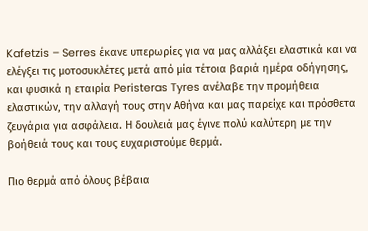Kafetzis – Serres έκανε υπερωρίες για να μας αλλάξει ελαστικά και να ελέγξει τις μοτοσυκλέτες μετά από μία τέτοια βαριά ημέρα οδήγησης, και φυσικά η εταιρία Peristeras Tyres ανέλαβε την προμήθεια ελαστικών, την αλλαγή τους στην Αθήνα και μας παρείχε και πρόσθετα ζευγάρια για ασφάλεια. Η δουλειά μας έγινε πολύ καλύτερη με την βοήθειά τους και τους ευχαριστούμε θερμά.

Πιο θερμά από όλους βέβαια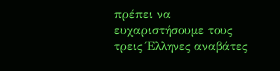πρέπει να ευχαριστήσουμε τους τρεις Έλληνες αναβάτες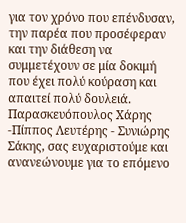για τον χρόνο που επένδυσαν, την παρέα που προσέφεραν και την διάθεση να συμμετέχουν σε μία δοκιμή που έχει πολύ κούραση και απαιτεί πολύ δουλειά. Παρασκευόπουλος Χάρης -Πίππος Λευτέρης - Συνιώρης Σάκης, σας ευχαριστούμε και ανανεώνουμε για το επόμενο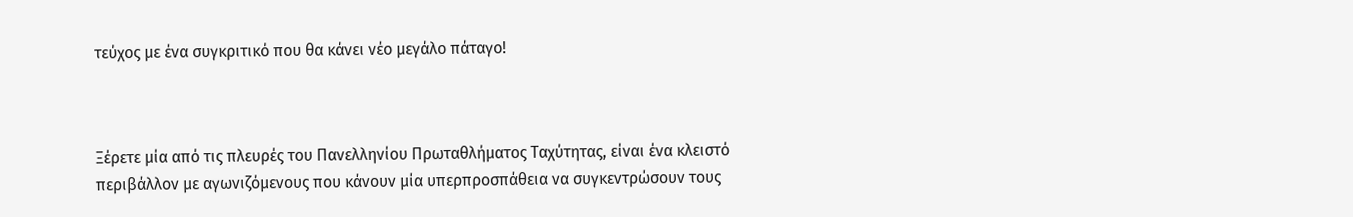τεύχος με ένα συγκριτικό που θα κάνει νέο μεγάλο πάταγο!



Ξέρετε μία από τις πλευρές του Πανελληνίου Πρωταθλήματος Ταχύτητας, είναι ένα κλειστό περιβάλλον με αγωνιζόμενους που κάνουν μία υπερπροσπάθεια να συγκεντρώσουν τους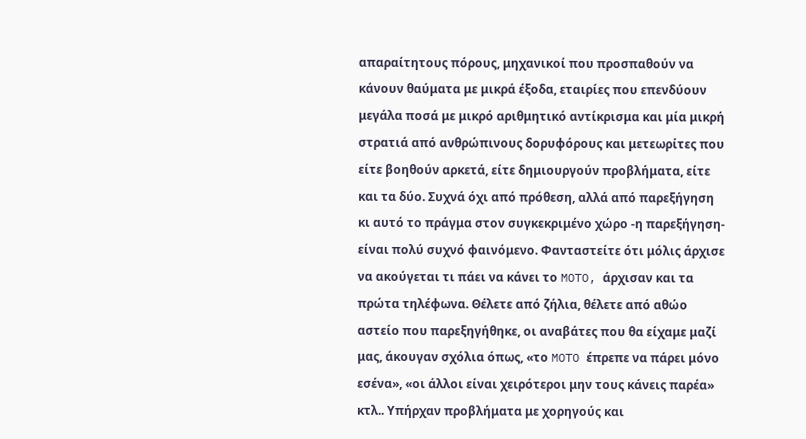απαραίτητους πόρους, μηχανικοί που προσπαθούν να κάνουν θαύματα με μικρά έξοδα, εταιρίες που επενδύουν μεγάλα ποσά με μικρό αριθμητικό αντίκρισμα και μία μικρή στρατιά από ανθρώπινους δορυφόρους και μετεωρίτες που είτε βοηθούν αρκετά, είτε δημιουργούν προβλήματα, είτε και τα δύο. Συχνά όχι από πρόθεση, αλλά από παρεξήγηση κι αυτό το πράγμα στον συγκεκριμένο χώρο -η παρεξήγηση- είναι πολύ συχνό φαινόμενο. Φανταστείτε ότι μόλις άρχισε να ακούγεται τι πάει να κάνει το MOTO, άρχισαν και τα πρώτα τηλέφωνα. Θέλετε από ζήλια, θέλετε από αθώο αστείο που παρεξηγήθηκε, οι αναβάτες που θα είχαμε μαζί μας, άκουγαν σχόλια όπως, «το MOTO έπρεπε να πάρει μόνο εσένα», «οι άλλοι είναι χειρότεροι μην τους κάνεις παρέα» κτλ.. Υπήρχαν προβλήματα με χορηγούς και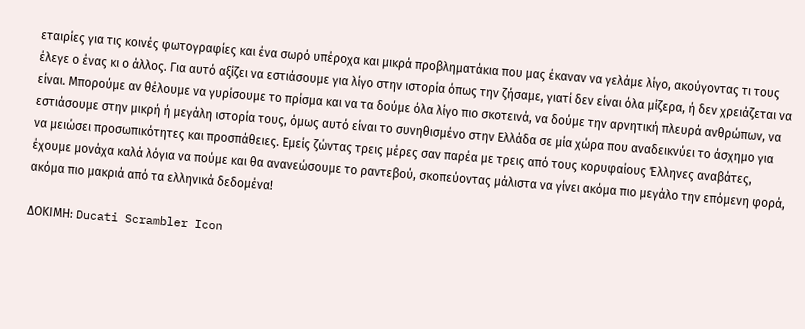εταιρίες για τις κοινές φωτογραφίες και ένα σωρό υπέροχα και μικρά προβληματάκια που μας έκαναν να γελάμε λίγο, ακούγοντας τι τους έλεγε ο ένας κι ο άλλος. Για αυτό αξίζει να εστιάσουμε για λίγο στην ιστορία όπως την ζήσαμε, γιατί δεν είναι όλα μίζερα, ή δεν χρειάζεται να είναι. Μπορούμε αν θέλουμε να γυρίσουμε το πρίσμα και να τα δούμε όλα λίγο πιο σκοτεινά, να δούμε την αρνητική πλευρά ανθρώπων, να εστιάσουμε στην μικρή ή μεγάλη ιστορία τους, όμως αυτό είναι το συνηθισμένο στην Ελλάδα σε μία χώρα που αναδεικνύει το άσχημο για να μειώσει προσωπικότητες και προσπάθειες. Εμείς ζώντας τρεις μέρες σαν παρέα με τρεις από τους κορυφαίους Έλληνες αναβάτες, έχουμε μονάχα καλά λόγια να πούμε και θα ανανεώσουμε το ραντεβού, σκοπεύοντας μάλιστα να γίνει ακόμα πιο μεγάλο την επόμενη φορά, ακόμα πιο μακριά από τα ελληνικά δεδομένα!

ΔΟΚΙΜΗ: Ducati Scrambler Icon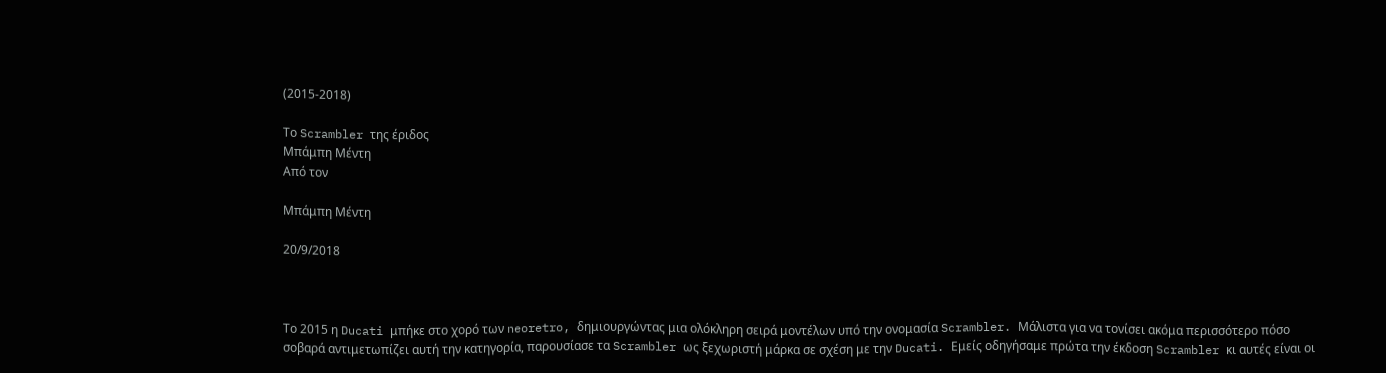(2015-2018)

Το Scrambler της έριδος
Μπάμπη Μέντη
Από τον

Μπάμπη Μέντη

20/9/2018



Το 2015 η Ducati μπήκε στο χορό των neoretro, δημιουργώντας μια ολόκληρη σειρά μοντέλων υπό την ονομασία Scrambler. Μάλιστα για να τονίσει ακόμα περισσότερο πόσο σοβαρά αντιμετωπίζει αυτή την κατηγορία, παρουσίασε τα Scrambler ως ξεχωριστή μάρκα σε σχέση με την Ducati. Εμείς οδηγήσαμε πρώτα την έκδοση Scrambler κι αυτές είναι οι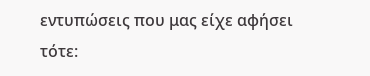εντυπώσεις που μας είχε αφήσει τότε: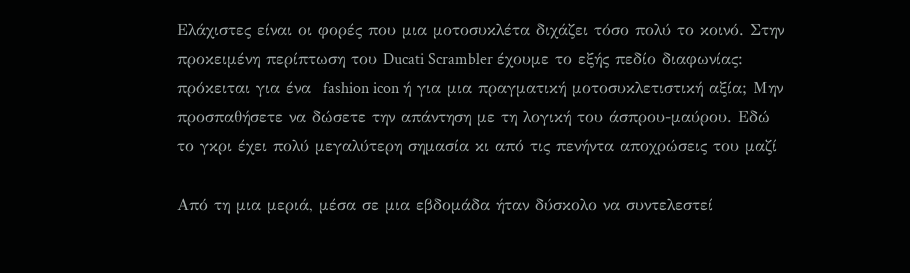Ελάχιστες είναι οι φορές που μια μοτοσυκλέτα διχάζει τόσο πολύ το κοινό. Στην προκειμένη περίπτωση του Ducati Scrambler έχουμε το εξής πεδίο διαφωνίας: πρόκειται για ένα  fashion icon ή για μια πραγματική μοτοσυκλετιστική αξία; Μην προσπαθήσετε να δώσετε την απάντηση με τη λογική του άσπρου-μαύρου. Εδώ το γκρι έχει πολύ μεγαλύτερη σημασία κι από τις πενήντα αποχρώσεις του μαζί

Από τη μια μεριά, μέσα σε μια εβδομάδα ήταν δύσκολο να συντελεστεί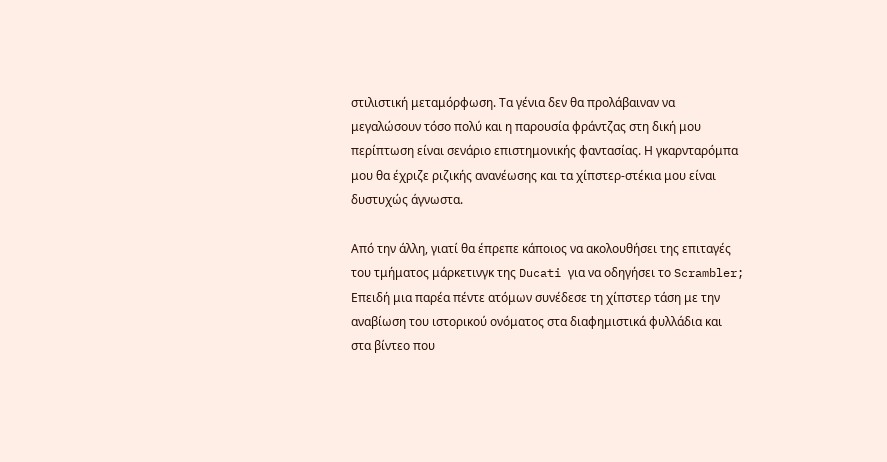στιλιστική μεταμόρφωση. Τα γένια δεν θα προλάβαιναν να μεγαλώσουν τόσο πολύ και η παρουσία φράντζας στη δική μου περίπτωση είναι σενάριο επιστημονικής φαντασίας. Η γκαρνταρόμπα μου θα έχριζε ριζικής ανανέωσης και τα χίπστερ-στέκια μου είναι δυστυχώς άγνωστα.

Από την άλλη, γιατί θα έπρεπε κάποιος να ακολουθήσει της επιταγές του τμήματος μάρκετινγκ της Ducati για να οδηγήσει το Scrambler; Επειδή μια παρέα πέντε ατόμων συνέδεσε τη χίπστερ τάση με την αναβίωση του ιστορικού ονόματος στα διαφημιστικά φυλλάδια και στα βίντεο που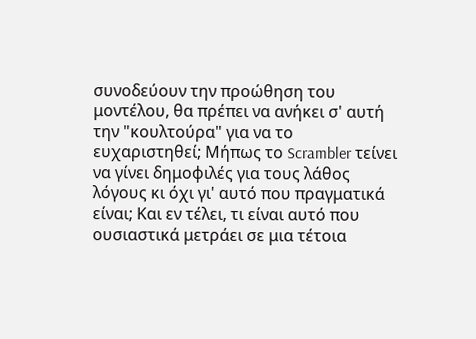συνοδεύουν την προώθηση του μοντέλου, θα πρέπει να ανήκει σ' αυτή την "κουλτούρα" για να το ευχαριστηθεί; Μήπως το Scrambler τείνει να γίνει δημοφιλές για τους λάθος λόγους κι όχι γι' αυτό που πραγματικά είναι; Και εν τέλει, τι είναι αυτό που ουσιαστικά μετράει σε μια τέτοια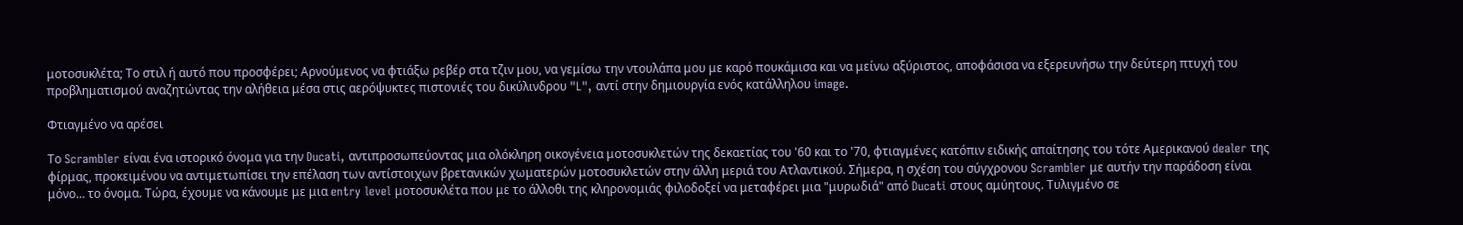μοτοσυκλέτα; Το στιλ ή αυτό που προσφέρει; Αρνούμενος να φτιάξω ρεβέρ στα τζιν μου, να γεμίσω την ντουλάπα μου με καρό πουκάμισα και να μείνω αξύριστος, αποφάσισα να εξερευνήσω την δεύτερη πτυχή του προβληματισμού αναζητώντας την αλήθεια μέσα στις αερόψυκτες πιστονιές του δικύλινδρου "L", αντί στην δημιουργία ενός κατάλληλου image.

Φτιαγμένο να αρέσει

Το Scrambler είναι ένα ιστορικό όνομα για την Ducati, αντιπροσωπεύοντας μια ολόκληρη οικογένεια μοτοσυκλετών της δεκαετίας του '60 και το '70, φτιαγμένες κατόπιν ειδικής απαίτησης του τότε Αμερικανού dealer της φίρμας, προκειμένου να αντιμετωπίσει την επέλαση των αντίστοιχων βρετανικών χωματερών μοτοσυκλετών στην άλλη μεριά του Ατλαντικού. Σήμερα, η σχέση του σύγχρονου Scrambler με αυτήν την παράδοση είναι μόνο… το όνομα. Τώρα, έχουμε να κάνουμε με μια entry level μοτοσυκλέτα που με το άλλοθι της κληρονομιάς φιλοδοξεί να μεταφέρει μια "μυρωδιά" από Ducati στους αμύητους. Τυλιγμένο σε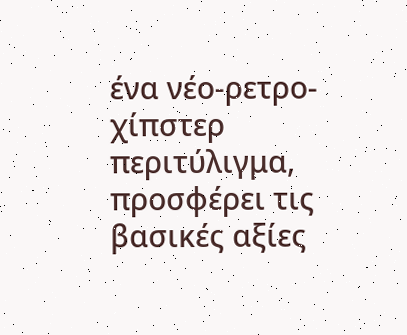ένα νέο-ρετρο-χίπστερ περιτύλιγμα, προσφέρει τις βασικές αξίες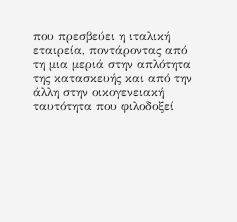που πρεσβεύει η ιταλική εταιρεία, ποντάροντας από τη μια μεριά στην απλότητα της κατασκευής και από την άλλη στην οικογενειακή ταυτότητα που φιλοδοξεί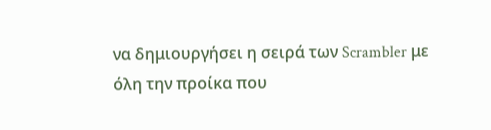να δημιουργήσει η σειρά των Scrambler με όλη την προίκα που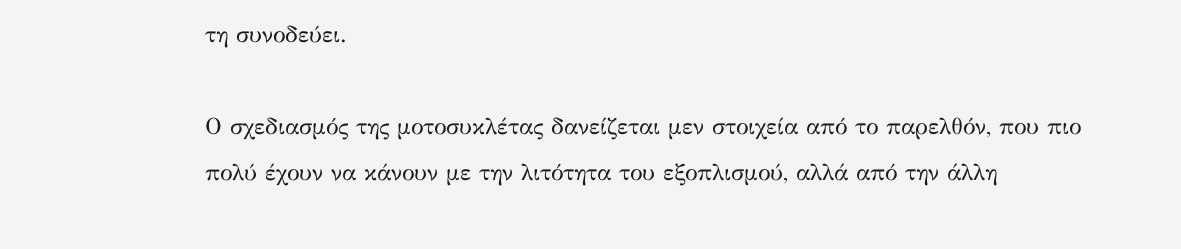τη συνοδεύει.

Ο σχεδιασμός της μοτοσυκλέτας δανείζεται μεν στοιχεία από το παρελθόν, που πιο πολύ έχουν να κάνουν με την λιτότητα του εξοπλισμού, αλλά από την άλλη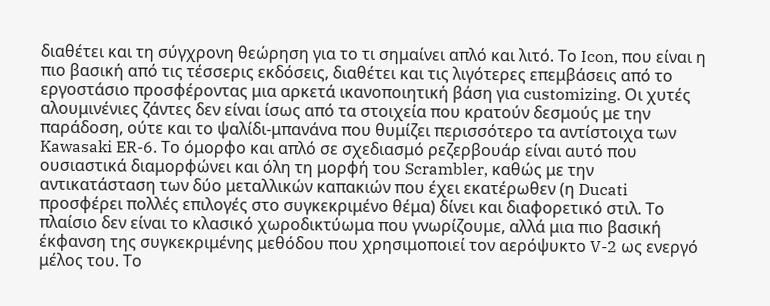διαθέτει και τη σύγχρονη θεώρηση για το τι σημαίνει απλό και λιτό. Το Icon, που είναι η πιο βασική από τις τέσσερις εκδόσεις, διαθέτει και τις λιγότερες επεμβάσεις από το εργοστάσιο προσφέροντας μια αρκετά ικανοποιητική βάση για customizing. Οι χυτές αλουμινένιες ζάντες δεν είναι ίσως από τα στοιχεία που κρατούν δεσμούς με την παράδοση, ούτε και το ψαλίδι-μπανάνα που θυμίζει περισσότερο τα αντίστοιχα των Kawasaki ER-6. Το όμορφο και απλό σε σχεδιασμό ρεζερβουάρ είναι αυτό που ουσιαστικά διαμορφώνει και όλη τη μορφή του Scrambler, καθώς με την αντικατάσταση των δύο μεταλλικών καπακιών που έχει εκατέρωθεν (η Ducati προσφέρει πολλές επιλογές στο συγκεκριμένο θέμα) δίνει και διαφορετικό στιλ. Το πλαίσιο δεν είναι το κλασικό χωροδικτύωμα που γνωρίζουμε, αλλά μια πιο βασική έκφανση της συγκεκριμένης μεθόδου που χρησιμοποιεί τον αερόψυκτο V-2 ως ενεργό μέλος του. Το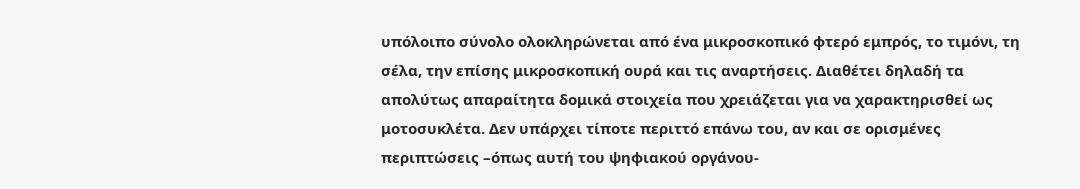υπόλοιπο σύνολο ολοκληρώνεται από ένα μικροσκοπικό φτερό εμπρός, το τιμόνι, τη σέλα, την επίσης μικροσκοπική ουρά και τις αναρτήσεις. Διαθέτει δηλαδή τα απολύτως απαραίτητα δομικά στοιχεία που χρειάζεται για να χαρακτηρισθεί ως μοτοσυκλέτα. Δεν υπάρχει τίποτε περιττό επάνω του, αν και σε ορισμένες περιπτώσεις –όπως αυτή του ψηφιακού οργάνου-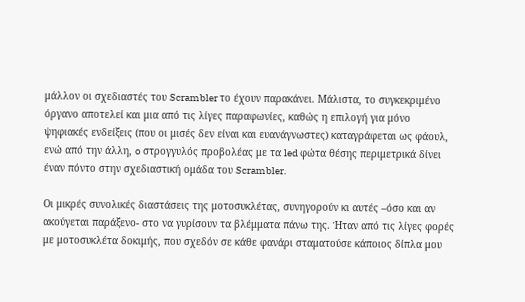μάλλον οι σχεδιαστές του Scrambler το έχουν παρακάνει. Μάλιστα, το συγκεκριμένο όργανο αποτελεί και μια από τις λίγες παραφωνίες, καθώς η επιλογή για μόνο ψηφιακές ενδείξεις (που οι μισές δεν είναι και ευανάγνωστες) καταγράφεται ως φάουλ, ενώ από την άλλη, o στρογγυλός προβολέας με τα led φώτα θέσης περιμετρικά δίνει έναν πόντο στην σχεδιαστική ομάδα του Scrambler.

Οι μικρές συνολικές διαστάσεις της μοτοσυκλέτας, συνηγορούν κι αυτές –όσο και αν ακούγεται παράξενο- στο να γυρίσουν τα βλέμματα πάνω της. Ήταν από τις λίγες φορές με μοτοσυκλέτα δοκιμής, που σχεδόν σε κάθε φανάρι σταματούσε κάποιος δίπλα μου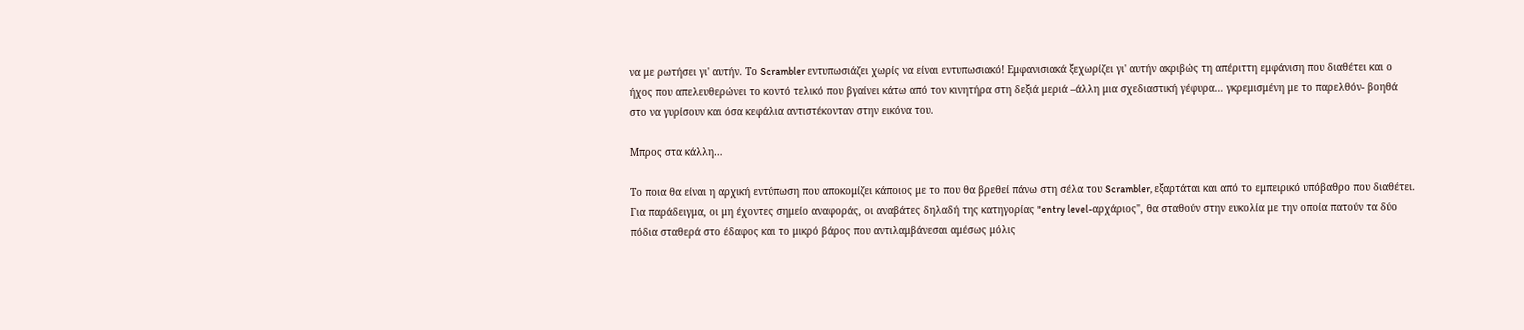να με ρωτήσει γι' αυτήν. Το Scrambler εντυπωσιάζει χωρίς να είναι εντυπωσιακό! Εμφανισιακά ξεχωρίζει γι' αυτήν ακριβώς τη απέριττη εμφάνιση που διαθέτει και ο ήχος που απελευθερώνει το κοντό τελικό που βγαίνει κάτω από τον κινητήρα στη δεξιά μεριά –άλλη μια σχεδιαστική γέφυρα… γκρεμισμένη με το παρελθόν- βοηθά στο να γυρίσουν και όσα κεφάλια αντιστέκονταν στην εικόνα του.

Μπρος στα κάλλη…

Το ποια θα είναι η αρχική εντύπωση που αποκομίζει κάποιος με το που θα βρεθεί πάνω στη σέλα του Scrambler, εξαρτάται και από το εμπειρικό υπόβαθρο που διαθέτει. Για παράδειγμα, οι μη έχοντες σημείο αναφοράς, οι αναβάτες δηλαδή της κατηγορίας "entry level-αρχάριος", θα σταθούν στην ευκολία με την οποία πατούν τα δύο πόδια σταθερά στο έδαφος και το μικρό βάρος που αντιλαμβάνεσαι αμέσως μόλις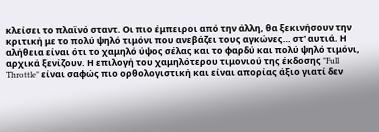κλείσει το πλαϊνό σταντ. Οι πιο έμπειροι από την άλλη, θα ξεκινήσουν την κριτική με το πολύ ψηλό τιμόνι που ανεβάζει τους αγκώνες… στ' αυτιά. Η αλήθεια είναι ότι το χαμηλό ύψος σέλας και το φαρδύ και πολύ ψηλό τιμόνι, αρχικά ξενίζουν. Η επιλογή του χαμηλότερου τιμονιού της έκδοσης "Full Throttle" είναι σαφώς πιο ορθολογιστική και είναι απορίας άξιο γιατί δεν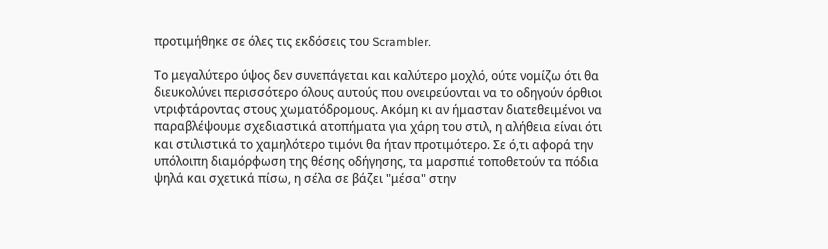προτιμήθηκε σε όλες τις εκδόσεις του Scrambler.

Το μεγαλύτερο ύψος δεν συνεπάγεται και καλύτερο μοχλό, ούτε νομίζω ότι θα διευκολύνει περισσότερο όλους αυτούς που ονειρεύονται να το οδηγούν όρθιοι ντριφτάροντας στους χωματόδρομους. Ακόμη κι αν ήμασταν διατεθειμένοι να παραβλέψουμε σχεδιαστικά ατοπήματα για χάρη του στιλ, η αλήθεια είναι ότι και στιλιστικά το χαμηλότερο τιμόνι θα ήταν προτιμότερο. Σε ό,τι αφορά την υπόλοιπη διαμόρφωση της θέσης οδήγησης, τα μαρσπιέ τοποθετούν τα πόδια ψηλά και σχετικά πίσω, η σέλα σε βάζει "μέσα" στην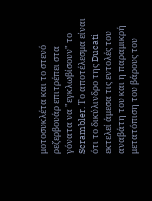μοτοσυκλέτα και το στενό ρεζερβουάρ επιτρέπει στα γόνατα να "εγκλωβίσουν" το Scrambler. Το αποτέλεσμα είναι ότι το δικύλινδρο της Ducati εκτελεί άμεσα τις εντολές του αναβάτη του και η παραμικρή μετατόπιση του βάρους του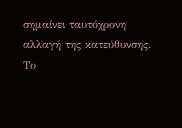σημαίνει ταυτόχρονη αλλαγή της κατεύθυνσης. Το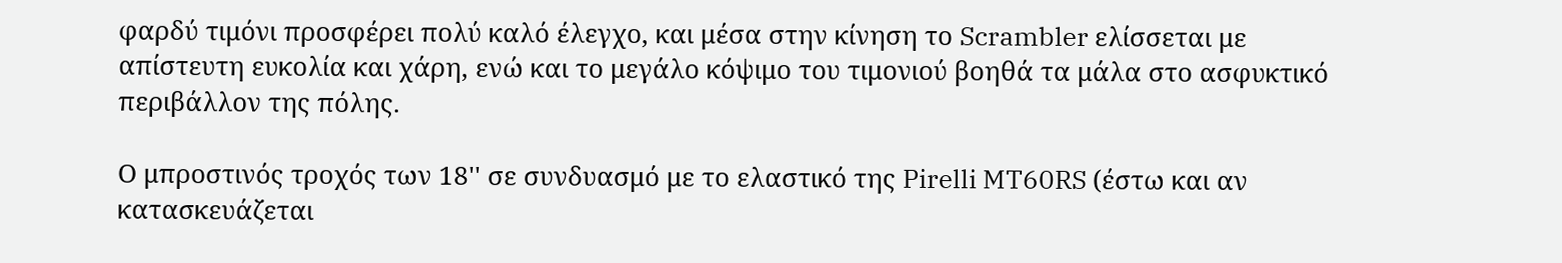φαρδύ τιμόνι προσφέρει πολύ καλό έλεγχο, και μέσα στην κίνηση το Scrambler ελίσσεται με απίστευτη ευκολία και χάρη, ενώ και το μεγάλο κόψιμο του τιμονιού βοηθά τα μάλα στο ασφυκτικό περιβάλλον της πόλης.

Ο μπροστινός τροχός των 18'' σε συνδυασμό με το ελαστικό της Pirelli MT60RS (έστω και αν κατασκευάζεται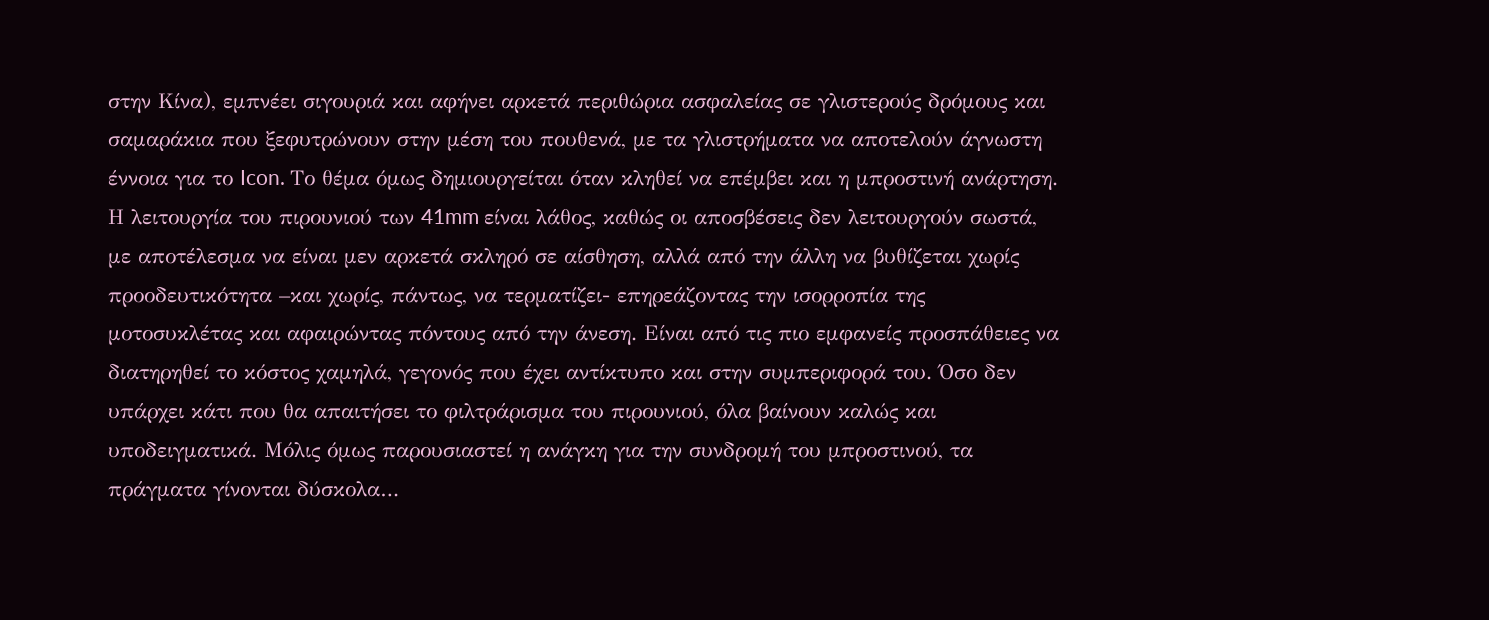στην Κίνα), εμπνέει σιγουριά και αφήνει αρκετά περιθώρια ασφαλείας σε γλιστερούς δρόμους και σαμαράκια που ξεφυτρώνουν στην μέση του πουθενά, με τα γλιστρήματα να αποτελούν άγνωστη έννοια για το Icon. Το θέμα όμως δημιουργείται όταν κληθεί να επέμβει και η μπροστινή ανάρτηση. Η λειτουργία του πιρουνιού των 41mm είναι λάθος, καθώς οι αποσβέσεις δεν λειτουργούν σωστά, με αποτέλεσμα να είναι μεν αρκετά σκληρό σε αίσθηση, αλλά από την άλλη να βυθίζεται χωρίς προοδευτικότητα –και χωρίς, πάντως, να τερματίζει- επηρεάζοντας την ισορροπία της μοτοσυκλέτας και αφαιρώντας πόντους από την άνεση. Είναι από τις πιο εμφανείς προσπάθειες να διατηρηθεί το κόστος χαμηλά, γεγονός που έχει αντίκτυπο και στην συμπεριφορά του. Όσο δεν υπάρχει κάτι που θα απαιτήσει το φιλτράρισμα του πιρουνιού, όλα βαίνουν καλώς και υποδειγματικά. Μόλις όμως παρουσιαστεί η ανάγκη για την συνδρομή του μπροστινού, τα πράγματα γίνονται δύσκολα…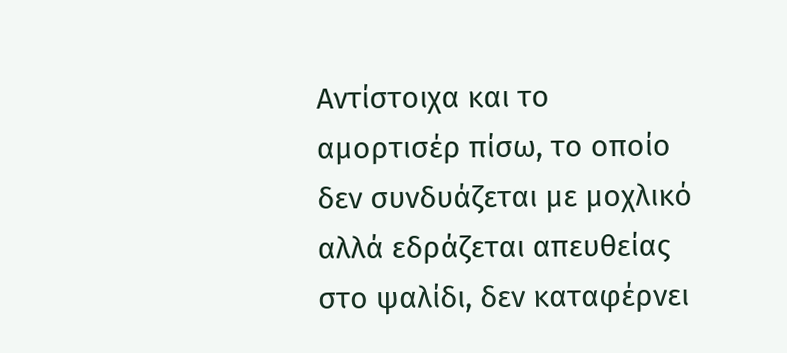Αντίστοιχα και το αμορτισέρ πίσω, το οποίο δεν συνδυάζεται με μοχλικό αλλά εδράζεται απευθείας στο ψαλίδι, δεν καταφέρνει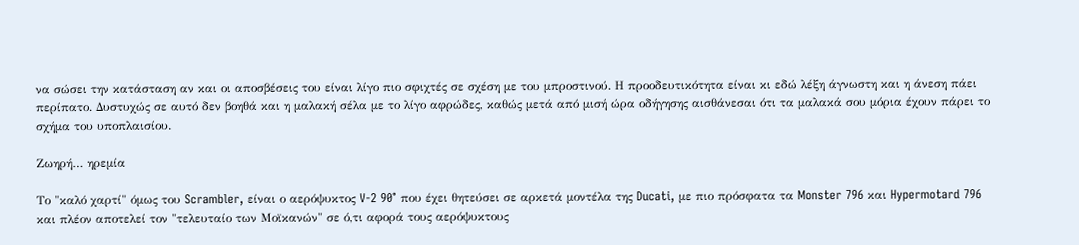να σώσει την κατάσταση αν και οι αποσβέσεις του είναι λίγο πιο σφιχτές σε σχέση με του μπροστινού. Η προοδευτικότητα είναι κι εδώ λέξη άγνωστη και η άνεση πάει περίπατο. Δυστυχώς σε αυτό δεν βοηθά και η μαλακή σέλα με το λίγο αφρώδες, καθώς μετά από μισή ώρα οδήγησης αισθάνεσαι ότι τα μαλακά σου μόρια έχουν πάρει το σχήμα του υποπλαισίου.

Ζωηρή… ηρεμία

Το "καλό χαρτί" όμως του Scrambler, είναι ο αερόψυκτος V-2 90° που έχει θητεύσει σε αρκετά μοντέλα της Ducati, με πιο πρόσφατα τα Monster 796 και Hypermotard 796 και πλέον αποτελεί τον "τελευταίο των Μοϊκανών" σε ό,τι αφορά τους αερόψυκτους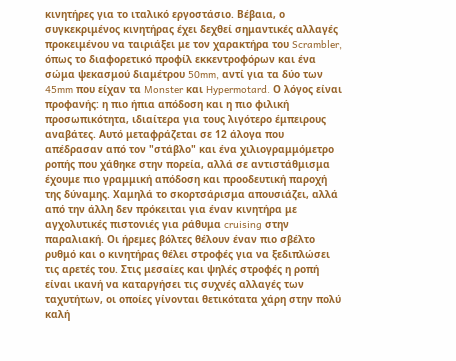κινητήρες για το ιταλικό εργοστάσιο. Βέβαια, ο συγκεκριμένος κινητήρας έχει δεχθεί σημαντικές αλλαγές προκειμένου να ταιριάξει με τον χαρακτήρα του Scrambler, όπως το διαφορετικό προφίλ εκκεντροφόρων και ένα σώμα ψεκασμού διαμέτρου 50mm, αντί για τα δύο των 45mm που είχαν τα Monster και Hypermotard. Ο λόγος είναι προφανής: η πιο ήπια απόδοση και η πιο φιλική προσωπικότητα, ιδιαίτερα για τους λιγότερο έμπειρους αναβάτες. Αυτό μεταφράζεται σε 12 άλογα που απέδρασαν από τον "στάβλο" και ένα χιλιογραμμόμετρο ροπής που χάθηκε στην πορεία, αλλά σε αντιστάθμισμα έχουμε πιο γραμμική απόδοση και προοδευτική παροχή της δύναμης. Χαμηλά το σκορτσάρισμα απουσιάζει, αλλά από την άλλη δεν πρόκειται για έναν κινητήρα με αγχολυτικές πιστονιές για ράθυμα cruising στην παραλιακή. Οι ήρεμες βόλτες θέλουν έναν πιο σβέλτο ρυθμό και ο κινητήρας θέλει στροφές για να ξεδιπλώσει τις αρετές του. Στις μεσαίες και ψηλές στροφές η ροπή είναι ικανή να καταργήσει τις συχνές αλλαγές των ταχυτήτων, οι οποίες γίνονται θετικότατα χάρη στην πολύ καλή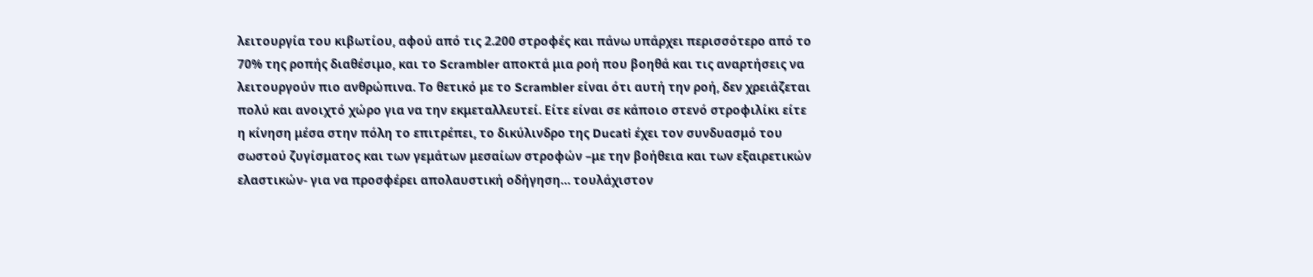λειτουργία του κιβωτίου, αφού από τις 2.200 στροφές και πάνω υπάρχει περισσότερο από το 70% της ροπής διαθέσιμο, και το Scrambler αποκτά μια ροή που βοηθά και τις αναρτήσεις να λειτουργούν πιο ανθρώπινα. Το θετικό με το Scrambler είναι ότι αυτή την ροή, δεν χρειάζεται πολύ και ανοιχτό χώρο για να την εκμεταλλευτεί. Είτε είναι σε κάποιο στενό στροφιλίκι είτε η κίνηση μέσα στην πόλη το επιτρέπει, το δικύλινδρο της Ducati έχει τον συνδυασμό του σωστού ζυγίσματος και των γεμάτων μεσαίων στροφών –με την βοήθεια και των εξαιρετικών ελαστικών- για να προσφέρει απολαυστική οδήγηση… τουλάχιστον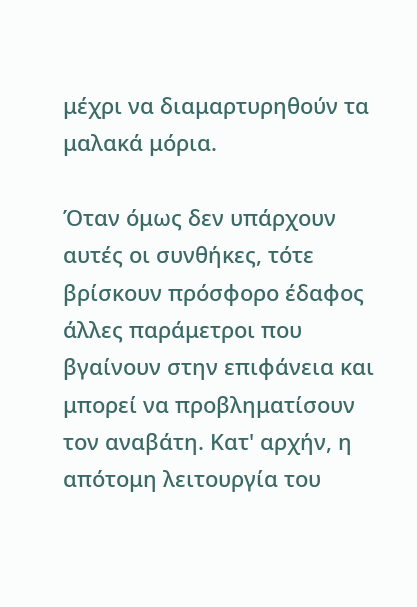μέχρι να διαμαρτυρηθούν τα μαλακά μόρια.

Όταν όμως δεν υπάρχουν αυτές οι συνθήκες, τότε βρίσκουν πρόσφορο έδαφος άλλες παράμετροι που βγαίνουν στην επιφάνεια και μπορεί να προβληματίσουν τον αναβάτη. Κατ' αρχήν, η απότομη λειτουργία του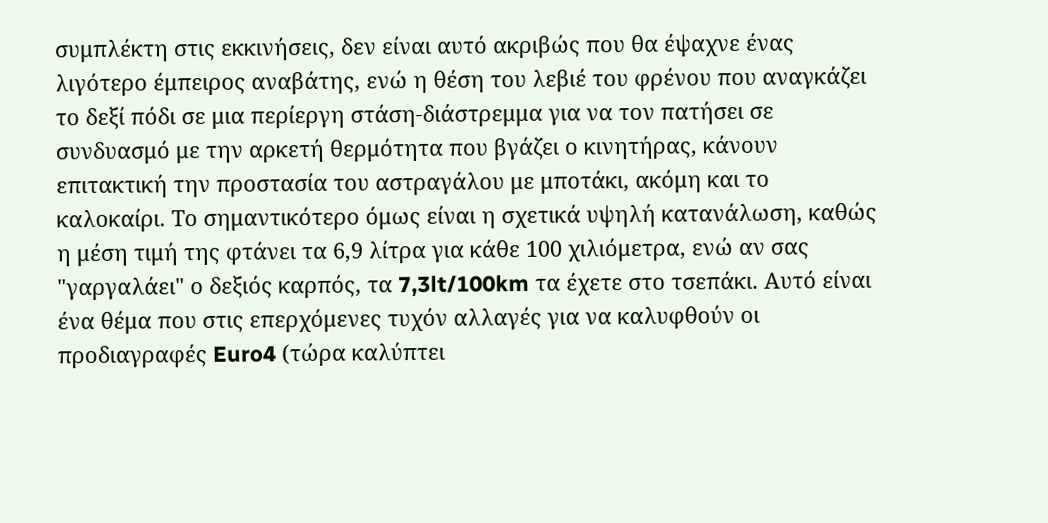συμπλέκτη στις εκκινήσεις, δεν είναι αυτό ακριβώς που θα έψαχνε ένας λιγότερο έμπειρος αναβάτης, ενώ η θέση του λεβιέ του φρένου που αναγκάζει το δεξί πόδι σε μια περίεργη στάση-διάστρεμμα για να τον πατήσει σε συνδυασμό με την αρκετή θερμότητα που βγάζει ο κινητήρας, κάνουν επιτακτική την προστασία του αστραγάλου με μποτάκι, ακόμη και το καλοκαίρι. Το σημαντικότερο όμως είναι η σχετικά υψηλή κατανάλωση, καθώς η μέση τιμή της φτάνει τα 6,9 λίτρα για κάθε 100 χιλιόμετρα, ενώ αν σας "γαργαλάει" ο δεξιός καρπός, τα 7,3lt/100km τα έχετε στο τσεπάκι. Αυτό είναι ένα θέμα που στις επερχόμενες τυχόν αλλαγές για να καλυφθούν οι προδιαγραφές Euro4 (τώρα καλύπτει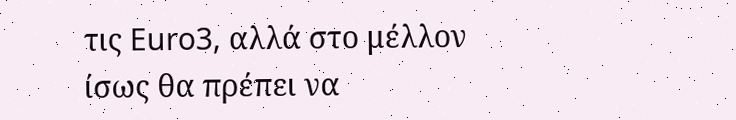τις Euro3, αλλά στο μέλλον ίσως θα πρέπει να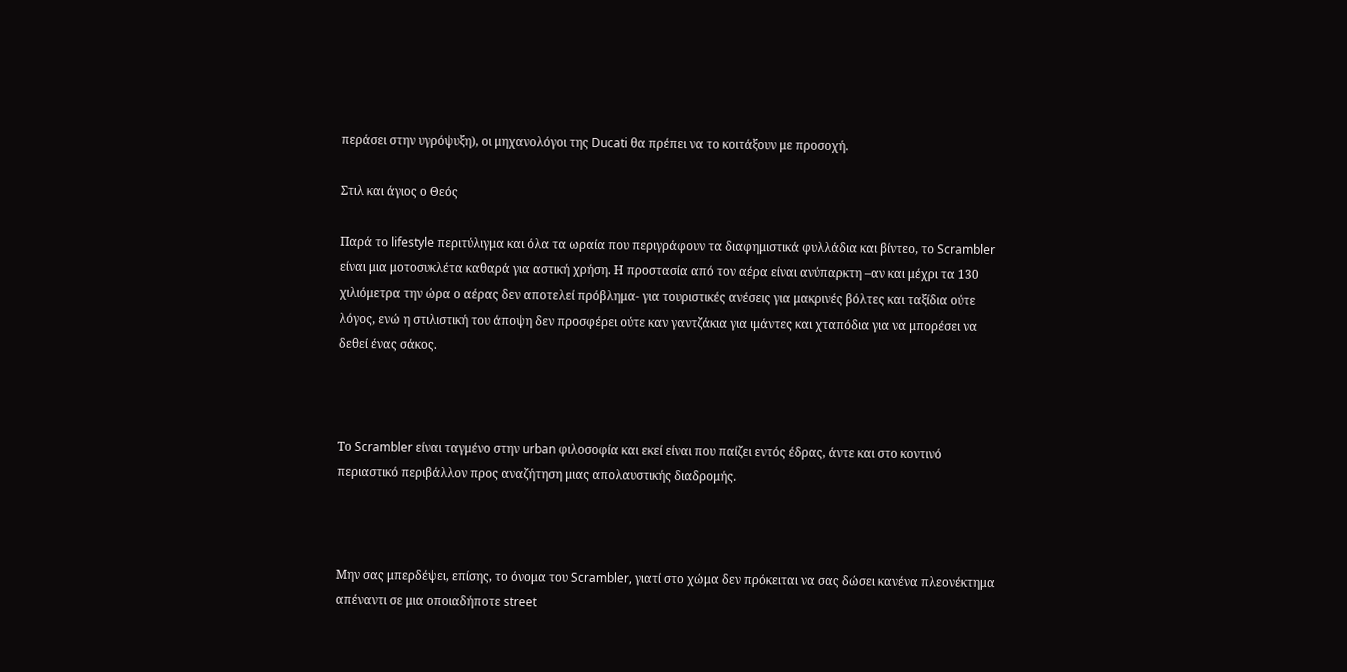περάσει στην υγρόψυξη), οι μηχανολόγοι της Ducati θα πρέπει να το κοιτάξουν με προσοχή.

Στιλ και άγιος ο Θεός

Παρά το lifestyle περιτύλιγμα και όλα τα ωραία που περιγράφουν τα διαφημιστικά φυλλάδια και βίντεο, το Scrambler είναι μια μοτοσυκλέτα καθαρά για αστική χρήση. Η προστασία από τον αέρα είναι ανύπαρκτη –αν και μέχρι τα 130 χιλιόμετρα την ώρα ο αέρας δεν αποτελεί πρόβλημα- για τουριστικές ανέσεις για μακρινές βόλτες και ταξίδια ούτε λόγος, ενώ η στιλιστική του άποψη δεν προσφέρει ούτε καν γαντζάκια για ιμάντες και χταπόδια για να μπορέσει να δεθεί ένας σάκος.



Το Scrambler είναι ταγμένο στην urban φιλοσοφία και εκεί είναι που παίζει εντός έδρας, άντε και στο κοντινό περιαστικό περιβάλλον προς αναζήτηση μιας απολαυστικής διαδρομής.



Μην σας μπερδέψει, επίσης, το όνομα του Scrambler, γιατί στο χώμα δεν πρόκειται να σας δώσει κανένα πλεονέκτημα απέναντι σε μια οποιαδήποτε street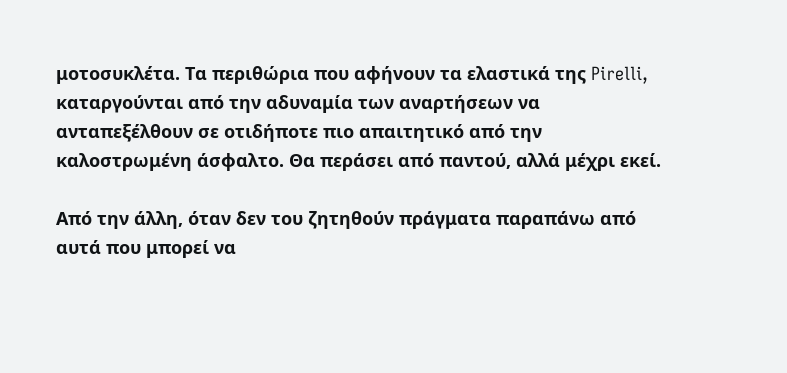μοτοσυκλέτα. Τα περιθώρια που αφήνουν τα ελαστικά της Pirelli, καταργούνται από την αδυναμία των αναρτήσεων να ανταπεξέλθουν σε οτιδήποτε πιο απαιτητικό από την καλοστρωμένη άσφαλτο. Θα περάσει από παντού, αλλά μέχρι εκεί.

Από την άλλη, όταν δεν του ζητηθούν πράγματα παραπάνω από αυτά που μπορεί να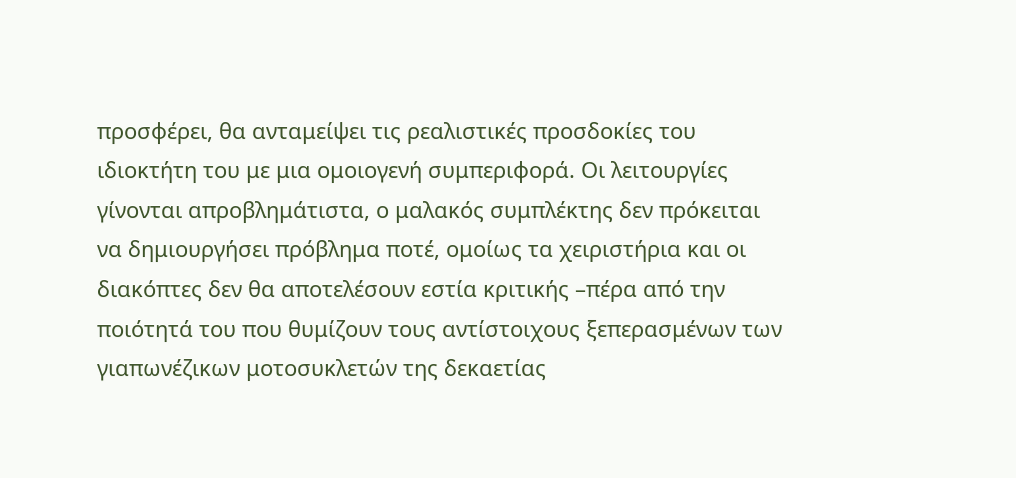προσφέρει, θα ανταμείψει τις ρεαλιστικές προσδοκίες του ιδιοκτήτη του με μια ομοιογενή συμπεριφορά. Οι λειτουργίες γίνονται απροβλημάτιστα, ο μαλακός συμπλέκτης δεν πρόκειται να δημιουργήσει πρόβλημα ποτέ, ομοίως τα χειριστήρια και οι διακόπτες δεν θα αποτελέσουν εστία κριτικής –πέρα από την ποιότητά του που θυμίζουν τους αντίστοιχους ξεπερασμένων των γιαπωνέζικων μοτοσυκλετών της δεκαετίας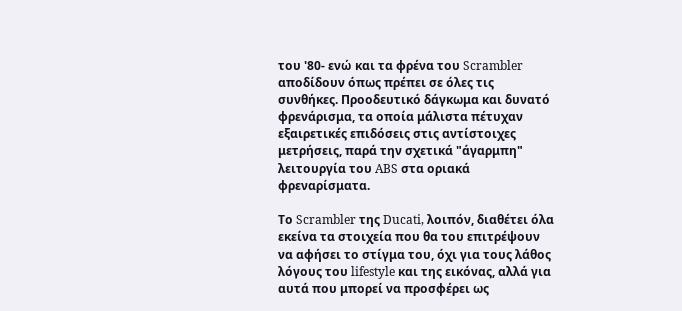του '80- ενώ και τα φρένα του Scrambler αποδίδουν όπως πρέπει σε όλες τις συνθήκες. Προοδευτικό δάγκωμα και δυνατό φρενάρισμα, τα οποία μάλιστα πέτυχαν εξαιρετικές επιδόσεις στις αντίστοιχες μετρήσεις, παρά την σχετικά "άγαρμπη" λειτουργία του ABS στα οριακά φρεναρίσματα.

Το Scrambler της Ducati, λοιπόν, διαθέτει όλα εκείνα τα στοιχεία που θα του επιτρέψουν να αφήσει το στίγμα του, όχι για τους λάθος λόγους του lifestyle και της εικόνας, αλλά για αυτά που μπορεί να προσφέρει ως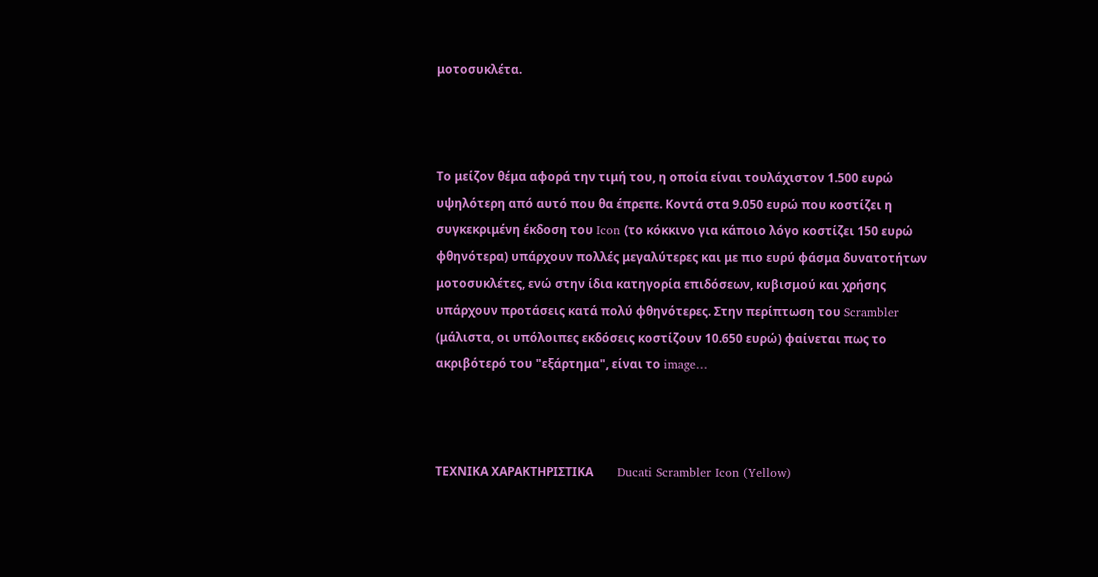μοτοσυκλέτα.



Το μείζον θέμα αφορά την τιμή του, η οποία είναι τουλάχιστον 1.500 ευρώ υψηλότερη από αυτό που θα έπρεπε. Κοντά στα 9.050 ευρώ που κοστίζει η συγκεκριμένη έκδοση του Icon (το κόκκινο για κάποιο λόγο κοστίζει 150 ευρώ φθηνότερα) υπάρχουν πολλές μεγαλύτερες και με πιο ευρύ φάσμα δυνατοτήτων μοτοσυκλέτες, ενώ στην ίδια κατηγορία επιδόσεων, κυβισμού και χρήσης υπάρχουν προτάσεις κατά πολύ φθηνότερες. Στην περίπτωση του Scrambler (μάλιστα, οι υπόλοιπες εκδόσεις κοστίζουν 10.650 ευρώ) φαίνεται πως το ακριβότερό του "εξάρτημα", είναι το image…



ΤΕΧΝΙΚΑ ΧΑΡΑΚΤΗΡΙΣΤΙΚΑ        Ducati Scrambler Icon (Yellow)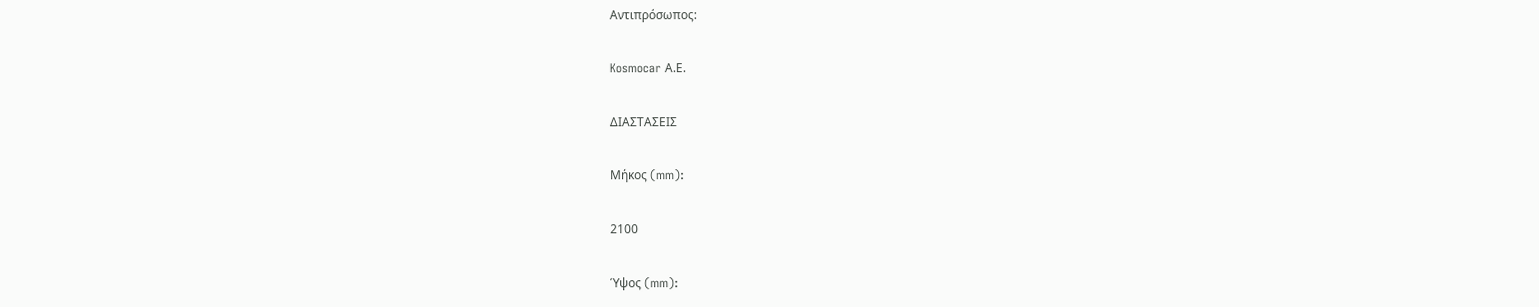Αντιπρόσωπος:

Kosmocar Α.Ε.

ΔΙΑΣΤΑΣΕΙΣ

Μήκος (mm):

2100

Ύψος (mm):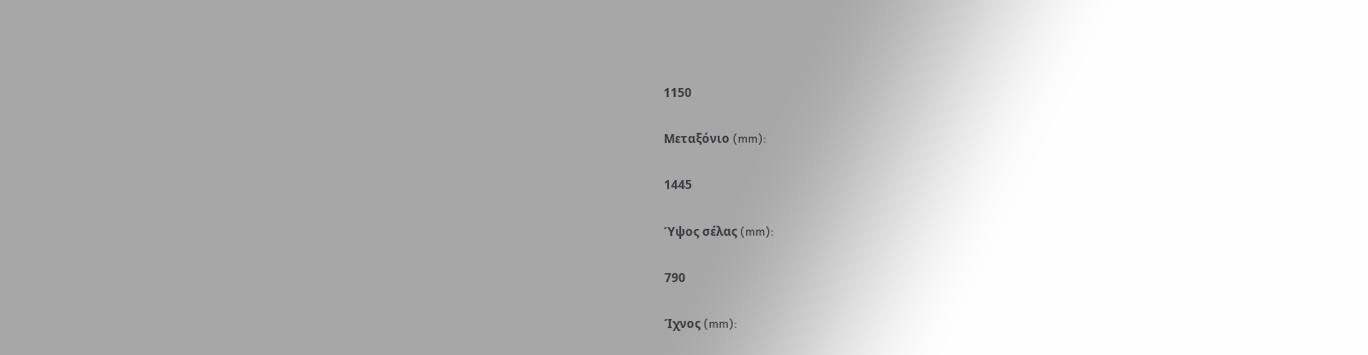1150

Μεταξόνιο (mm):

1445

Ύψος σέλας (mm):

790

Ίχνος (mm):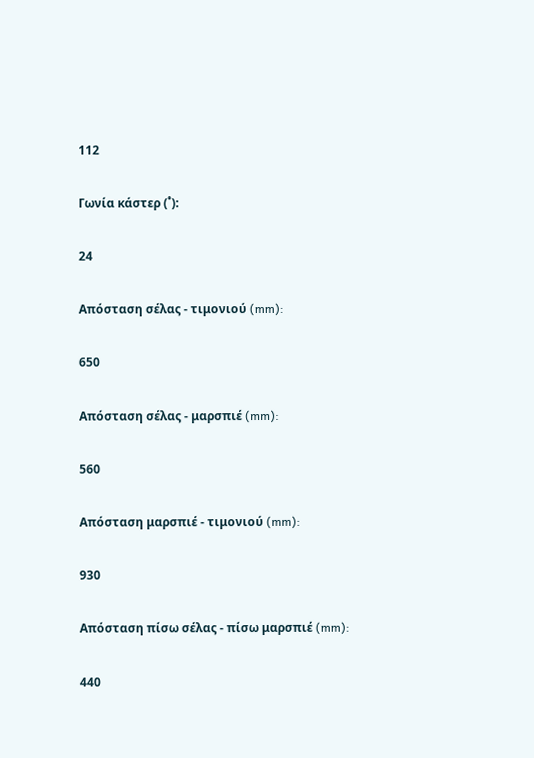112

Γωνία κάστερ (˚):

24

Απόσταση σέλας - τιμονιού (mm):

650

Απόσταση σέλας - μαρσπιέ (mm):

560

Απόσταση μαρσπιέ - τιμονιού (mm):

930

Απόσταση πίσω σέλας - πίσω μαρσπιέ (mm):

440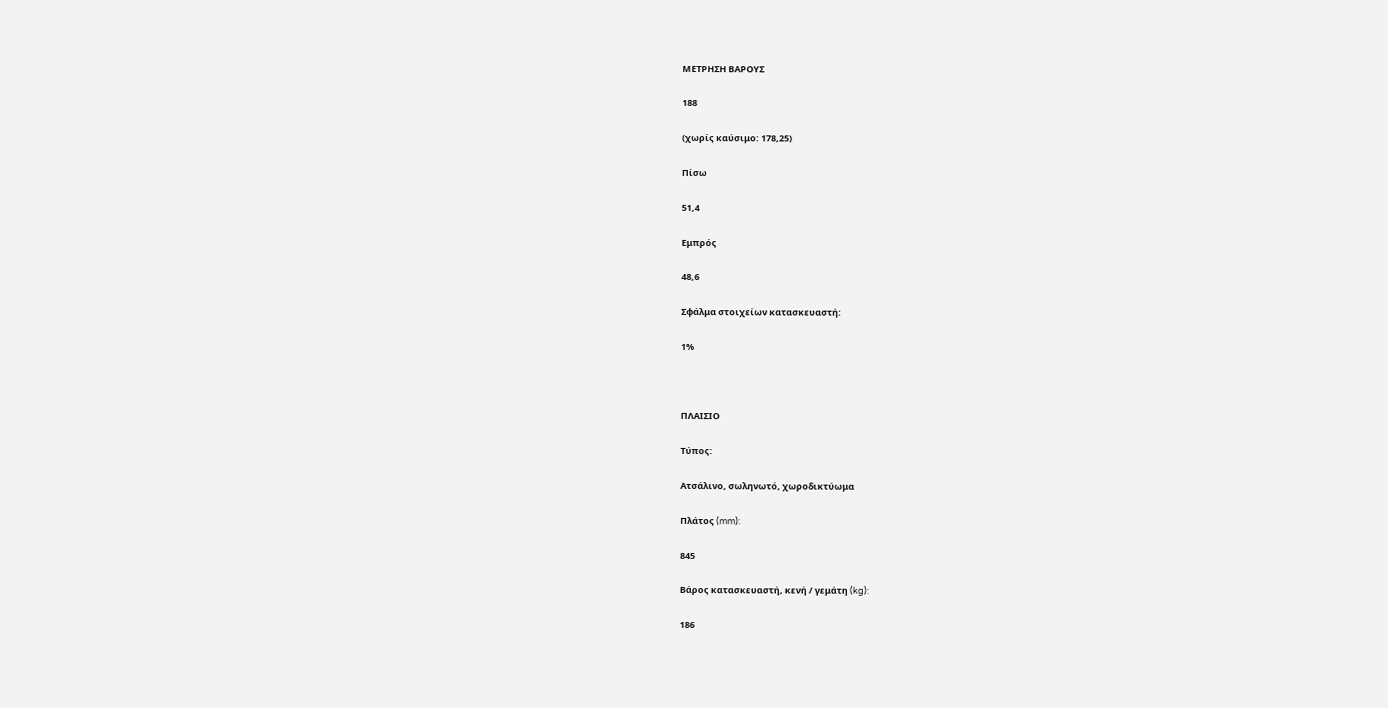ΜΕΤΡΗΣΗ ΒΑΡΟΥΣ

188

(χωρίς καύσιμο: 178,25)

Πίσω

51,4

Εμπρός

48,6

Σφάλμα στοιχείων κατασκευαστή:

1%



ΠΛΑΙΣΙΟ

Τύπος:

Ατσάλινο, σωληνωτό, χωροδικτύωμα

Πλάτος (mm):

845

Βάρος κατασκευαστή, κενή / γεμάτη (kg):

186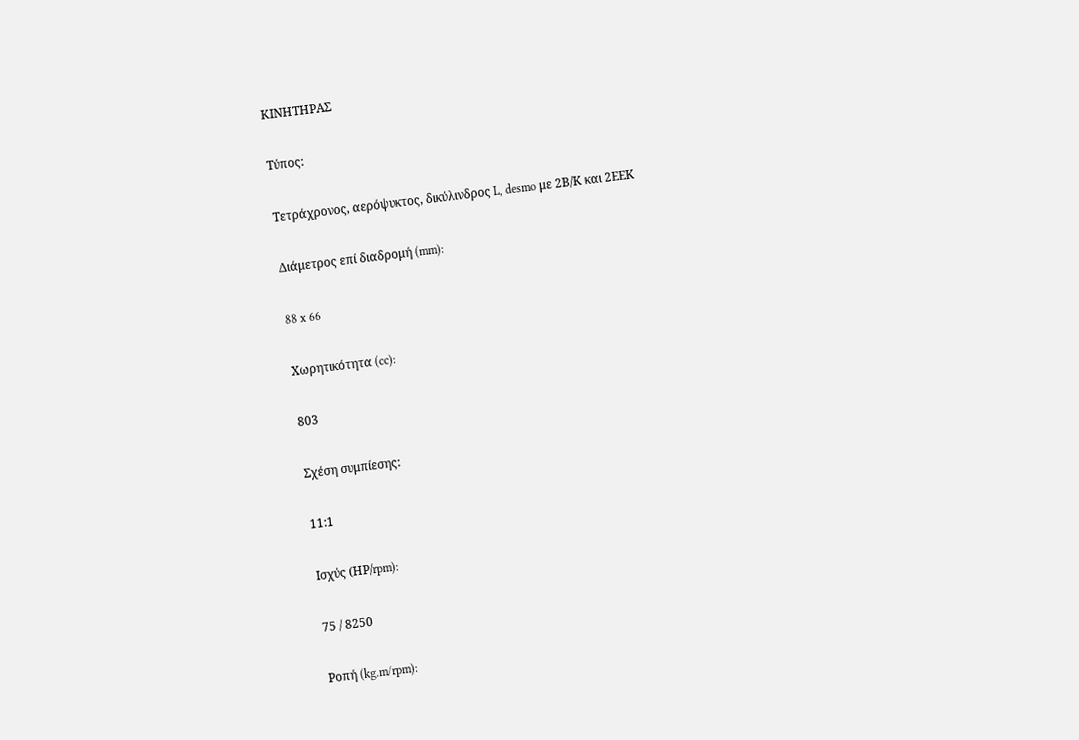ΚΙΝΗΤΗΡΑΣ

Τύπος:

Τετράχρονος, αερόψυκτος, δικύλινδρος L, desmo με 2Β/Κ και 2ΕΕΚ

Διάμετρος επί διαδρομή (mm):

88 x 66

Χωρητικότητα (cc):

803

Σχέση συμπίεσης:

11:1

Ισχύς (ΗΡ/rpm):

75 / 8250

Ροπή (kg.m/rpm):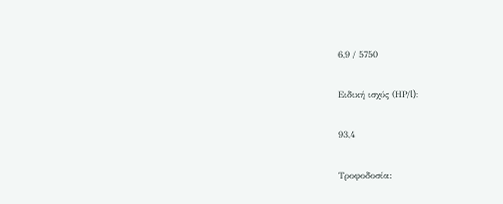6,9 / 5750

Ειδική ισχύς (ΗΡ/l):

93,4

Τροφοδοσία: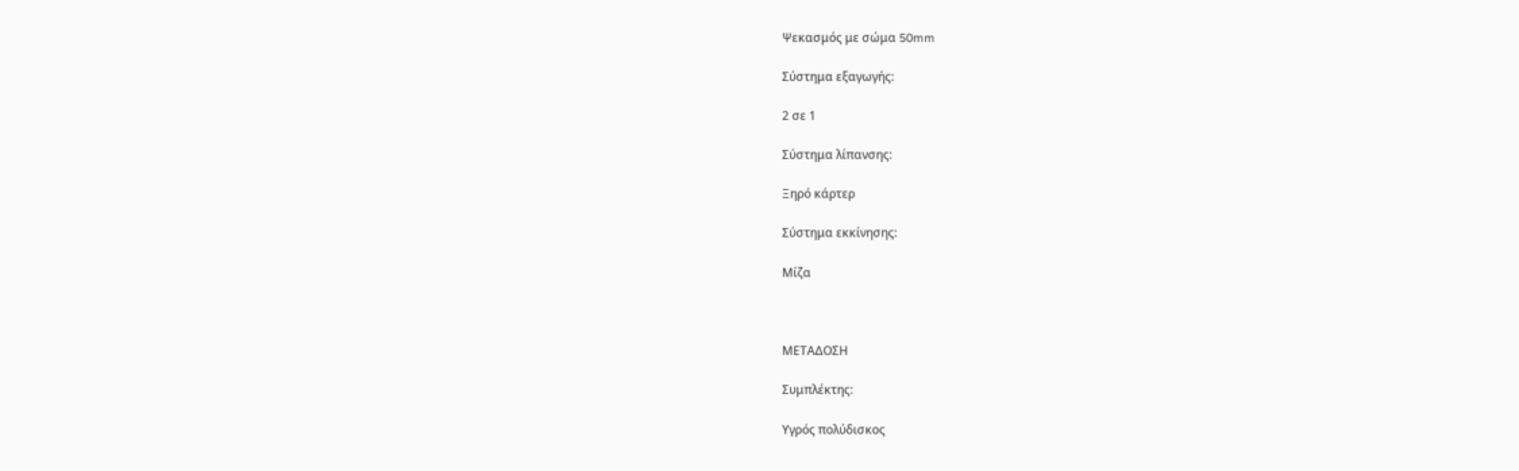Ψεκασμός με σώμα 50mm

Σύστημα εξαγωγής:

2 σε 1

Σύστημα λίπανσης:

Ξηρό κάρτερ

Σύστημα εκκίνησης:

Μίζα



ΜΕΤΑΔΟΣΗ

Συμπλέκτης:

Υγρός πολύδισκος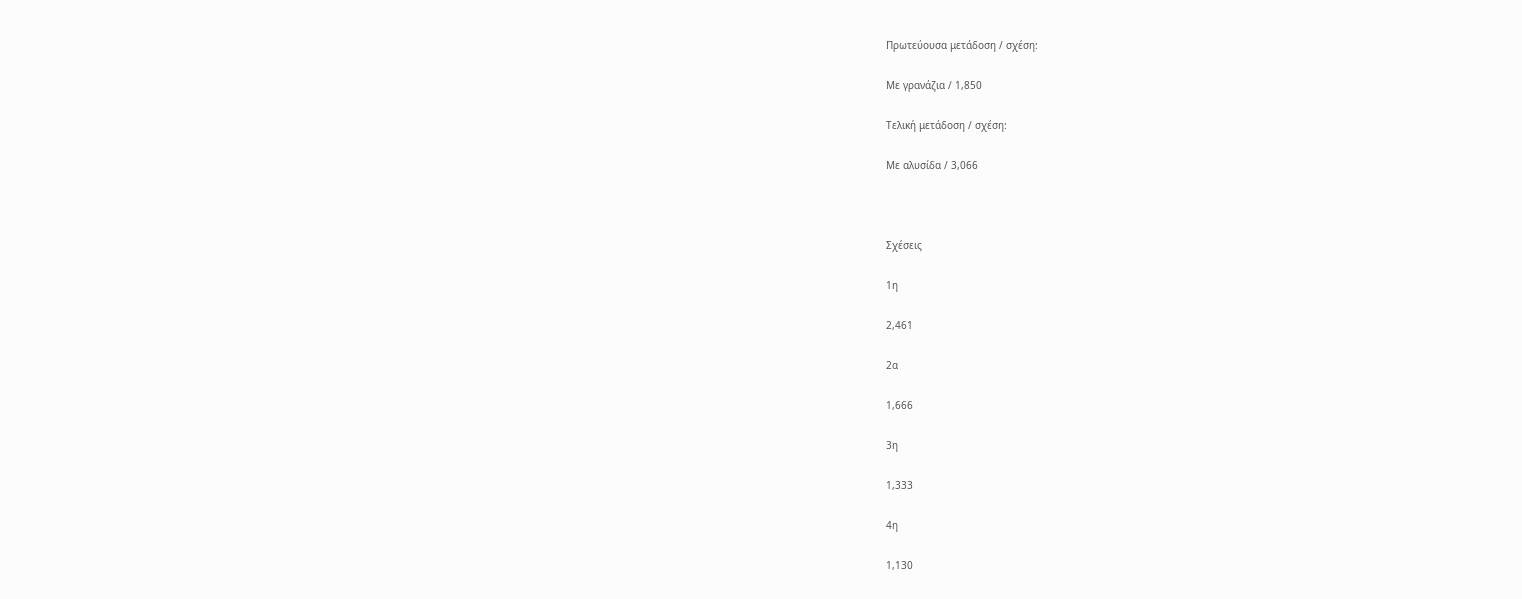Πρωτεύουσα μετάδοση / σχέση:

Με γρανάζια / 1,850

Τελική μετάδοση / σχέση:

Με αλυσίδα / 3,066



Σχέσεις

1η

2,461

2α

1,666

3η

1,333

4η

1,130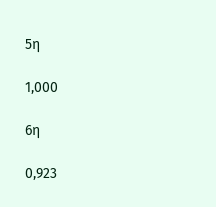5η

1,000

6η

0,923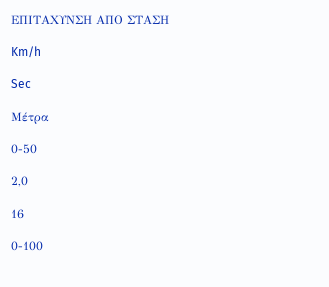ΕΠΙΤΑΧΥΝΣΗ ΑΠΟ ΣΤΑΣΗ

Km/h

Sec

Μέτρα

0-50

2,0

16

0-100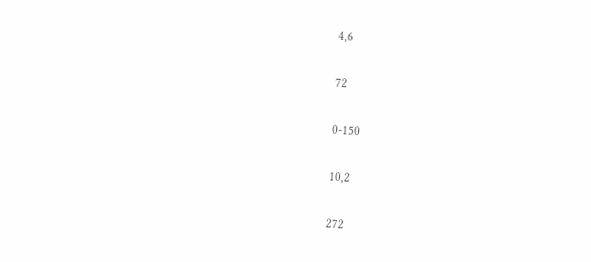4,6

72

0-150

10,2

272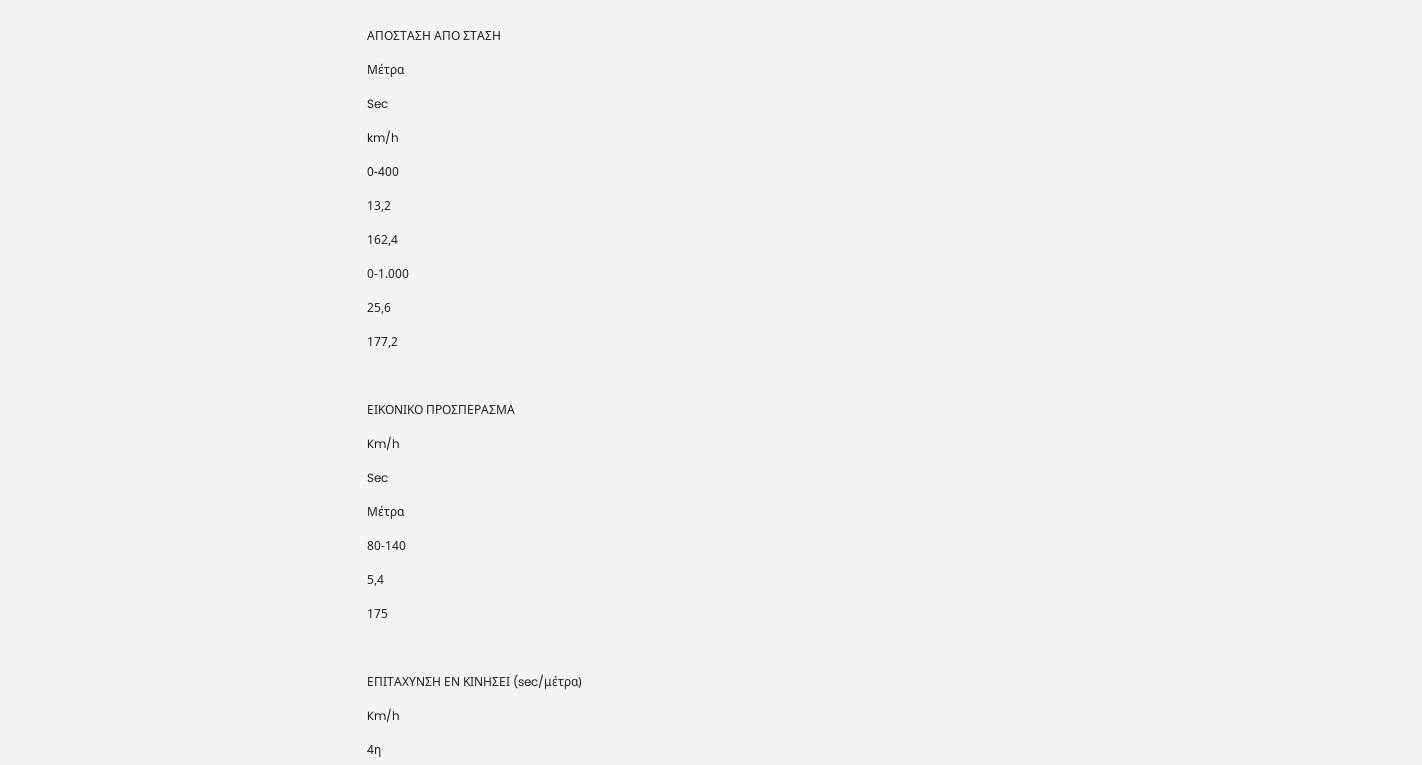ΑΠΟΣΤΑΣΗ ΑΠΟ ΣΤΑΣΗ

Μέτρα

Sec

km/h

0-400

13,2

162,4

0-1.000

25,6

177,2



ΕΙΚΟΝΙΚΟ ΠΡΟΣΠΕΡΑΣΜΑ

Km/h

Sec

Μέτρα

80-140

5,4

175



ΕΠΙΤΑΧΥΝΣΗ ΕΝ ΚΙΝΗΣΕΙ (sec/μέτρα)

Km/h

4η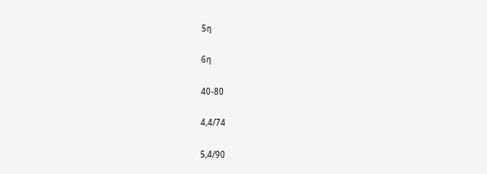5η

6η

40-80

4,4/74

5,4/90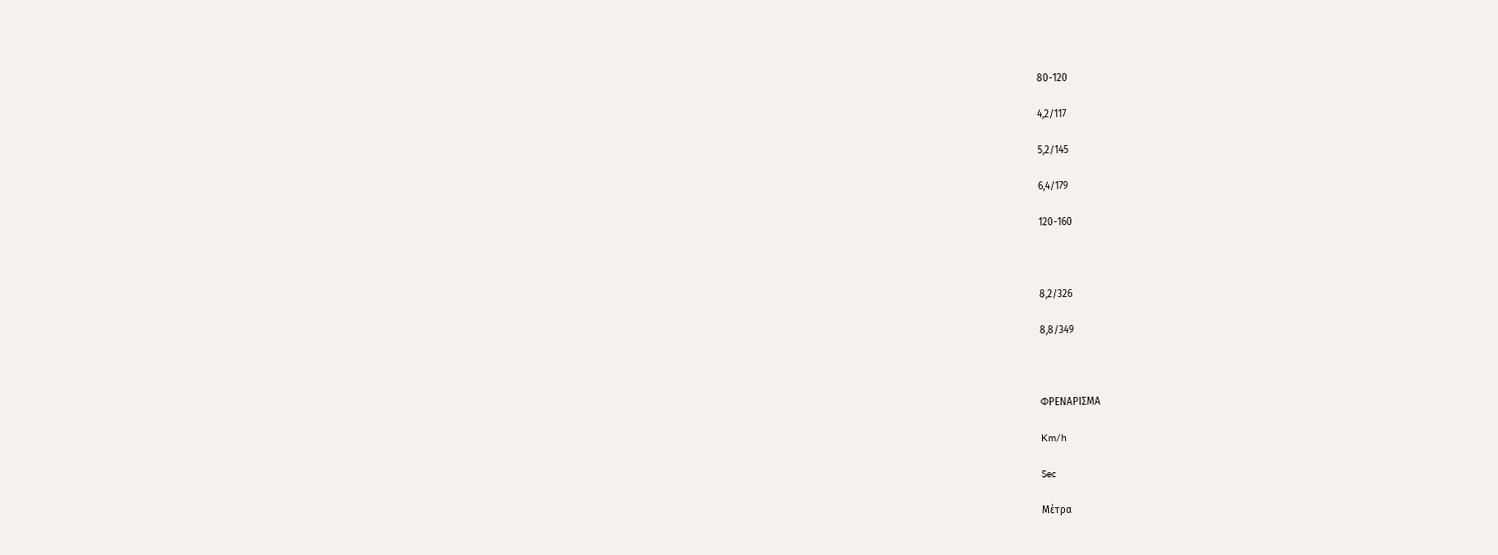80-120

4,2/117

5,2/145

6,4/179

120-160



8,2/326

8,8/349



ΦΡΕΝΑΡΙΣΜΑ

Km/h

Sec

Μέτρα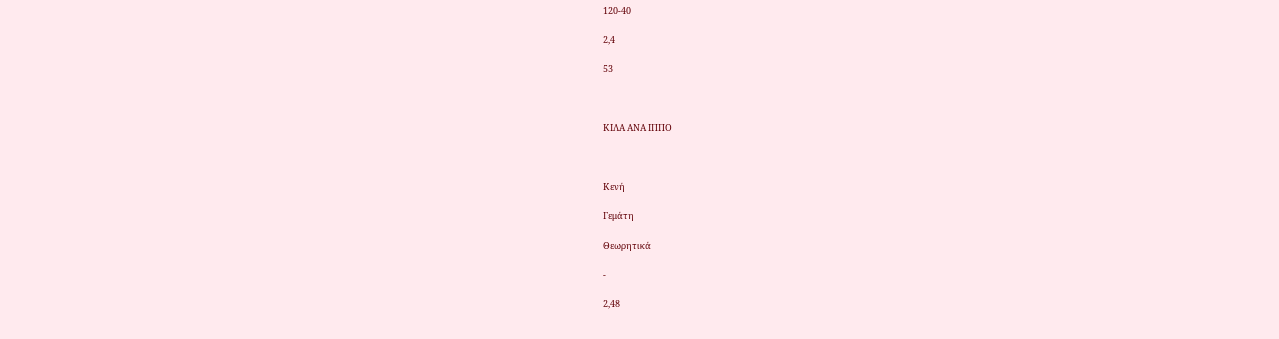120-40

2,4

53



ΚΙΛΑ ΑΝΑ ΙΠΠΟ



Κενή

Γεμάτη

Θεωρητικά

-

2,48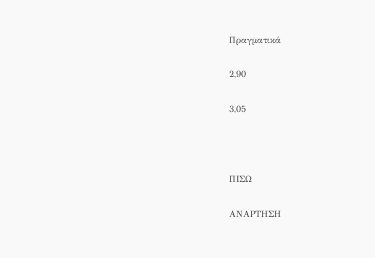Πραγματικά

2,90

3,05



ΠΙΣΩ

ΑΝΑΡΤΗΣΗ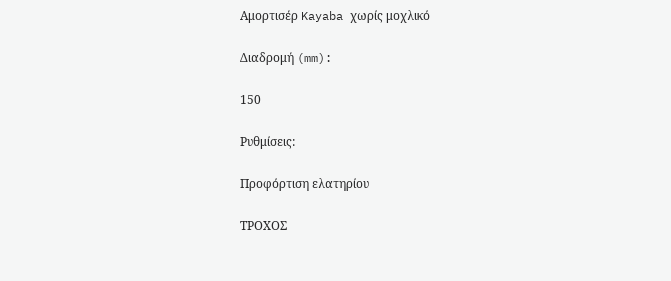Αμορτισέρ Kayaba χωρίς μοχλικό

Διαδρομή (mm):

150

Ρυθμίσεις:

Προφόρτιση ελατηρίου

ΤΡΟΧΟΣ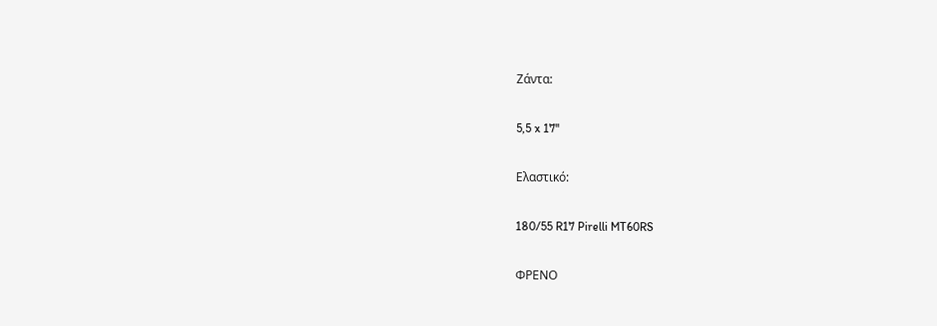Ζάντα:

5,5 x 17''

Ελαστικό:

180/55 R17 Pirelli MT60RS

ΦΡΕΝΟ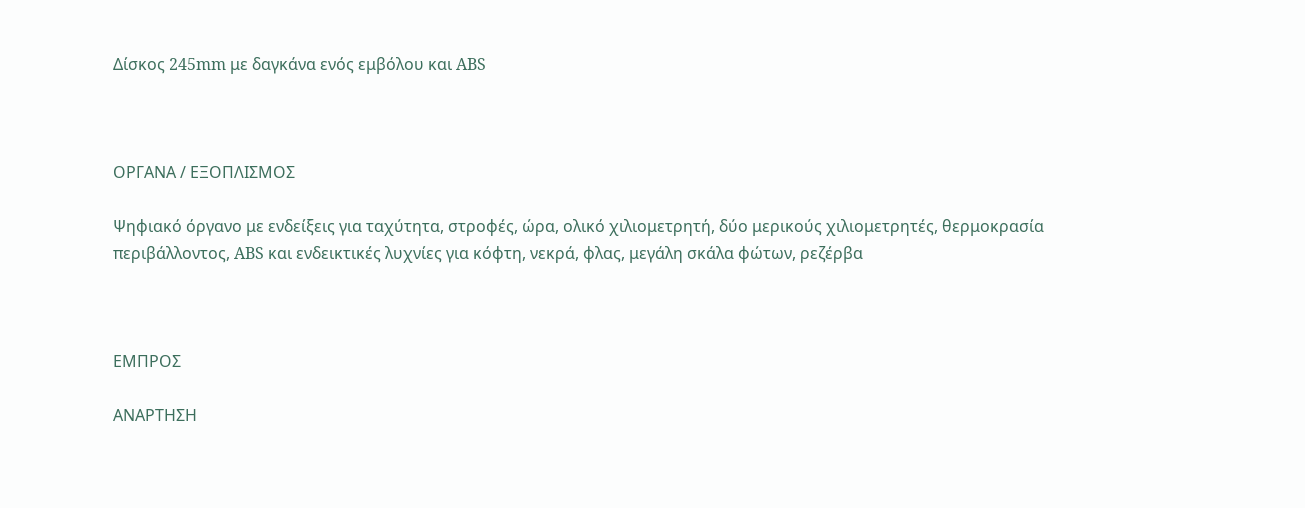Δίσκος 245mm με δαγκάνα ενός εμβόλου και ABS



ΟΡΓΑΝΑ / ΕΞΟΠΛΙΣΜΟΣ

Ψηφιακό όργανο με ενδείξεις για ταχύτητα, στροφές, ώρα, ολικό χιλιομετρητή, δύο μερικούς χιλιομετρητές, θερμοκρασία περιβάλλοντος, ABS και ενδεικτικές λυχνίες για κόφτη, νεκρά, φλας, μεγάλη σκάλα φώτων, ρεζέρβα



ΕΜΠΡΟΣ

ΑΝΑΡΤΗΣΗ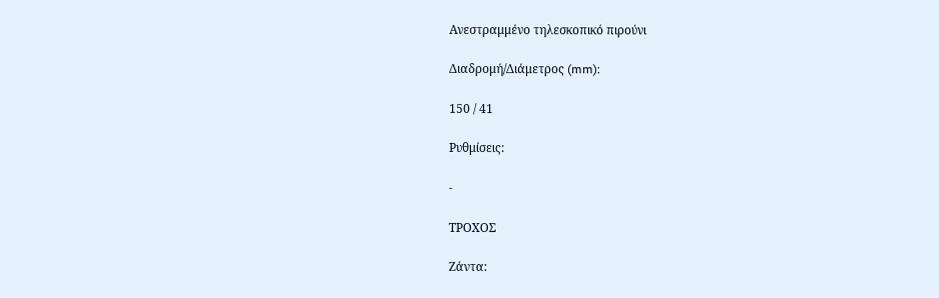Ανεστραμμένο τηλεσκοπικό πιρούνι

Διαδρομή/Διάμετρος (mm):

150 / 41

Ρυθμίσεις:

-

ΤΡΟΧΟΣ

Ζάντα: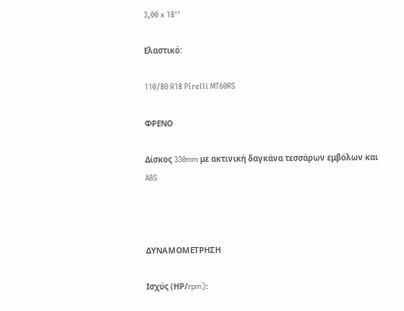3,00 x 18''

Ελαστικό:

110/80 R18 Pirelli MT60RS

ΦΡΕΝΟ

Δίσκος 330mm με ακτινική δαγκάνα τεσσάρων εμβόλων και ABS



ΔΥΝΑΜΟΜΕΤΡΗΣΗ

Ισχύς (ΗΡ/rpm):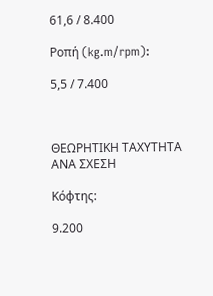61,6 / 8.400

Ροπή (kg.m/rpm):

5,5 / 7.400



ΘΕΩΡΗΤΙΚΗ ΤΑΧΥΤΗΤΑ ΑΝΑ ΣΧΕΣΗ

Κόφτης:

9.200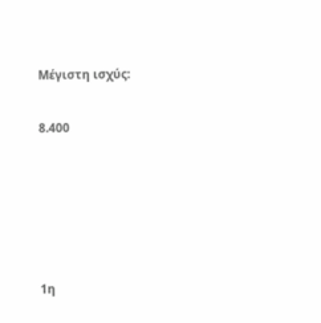Μέγιστη ισχύς:

8.400





1η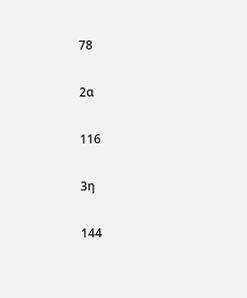78

2α

116

3η

144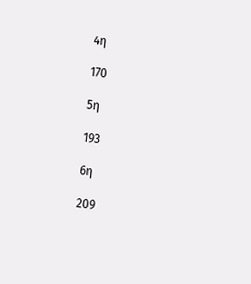4η

170

5η

193

6η

209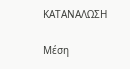ΚΑΤΑΝΑΛΩΣΗ

Μέση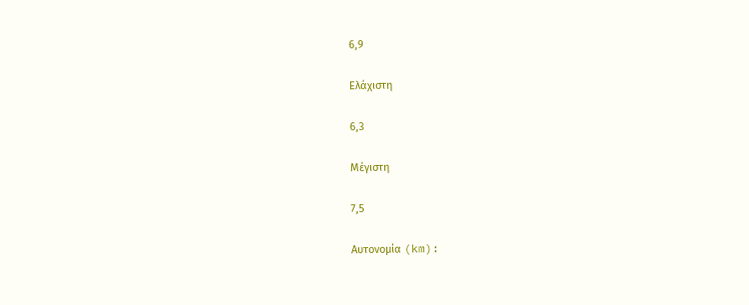6,9

Ελάχιστη

6,3

Μέγιστη

7,5

Αυτονομία (km):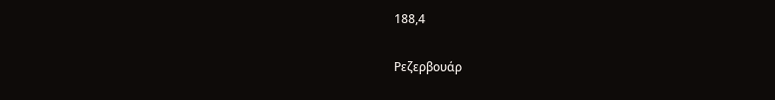188,4

Ρεζερβουάρ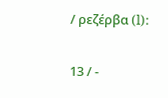/ ρεζέρβα (l):

13 / -